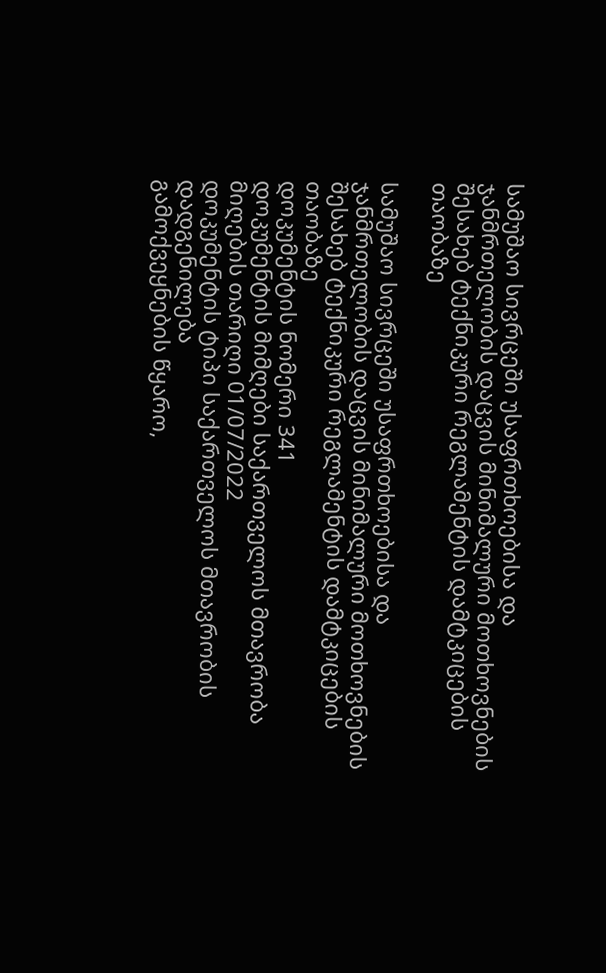სამუშაო სივრცეში უსაფრთხოებისა და ჯანმრთელობის დაცვის მინიმალური მოთხოვნების შესახებ ტექნიკური რეგლამენტის დამტკიცების თაობაზე

სამუშაო სივრცეში უსაფრთხოებისა და ჯანმრთელობის დაცვის მინიმალური მოთხოვნების შესახებ ტექნიკური რეგლამენტის დამტკიცების თაობაზე
დოკუმენტის ნომერი 341
დოკუმენტის მიმღები საქართველოს მთავრობა
მიღების თარიღი 01/07/2022
დოკუმენტის ტიპი საქართველოს მთავრობის დადგენილება
გამოქვეყნების წყარო,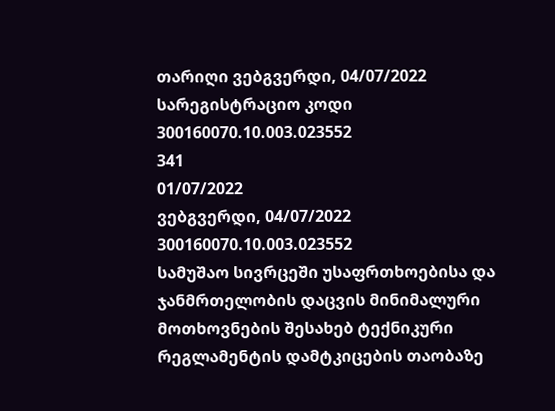თარიღი ვებგვერდი, 04/07/2022
სარეგისტრაციო კოდი 300160070.10.003.023552
341
01/07/2022
ვებგვერდი, 04/07/2022
300160070.10.003.023552
სამუშაო სივრცეში უსაფრთხოებისა და ჯანმრთელობის დაცვის მინიმალური მოთხოვნების შესახებ ტექნიკური რეგლამენტის დამტკიცების თაობაზე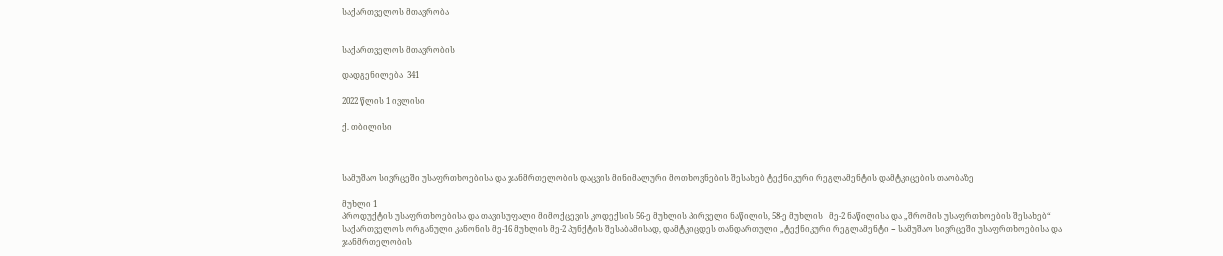საქართველოს მთავრობა


საქართველოს მთავრობის

დადგენილება  341

2022 წლის 1 ივლისი

ქ. თბილისი



სამუშაო სივრცეში უსაფრთხოებისა და ჯანმრთელობის დაცვის მინიმალური მოთხოვნების შესახებ ტექნიკური რეგლამენტის დამტკიცების თაობაზე

მუხლი 1
პროდუქტის უსაფრთხოებისა და თავისუფალი მიმოქცევის კოდექსის 56-ე მუხლის პირველი ნაწილის, 58-ე მუხლის   მე-2 ნაწილისა და „შრომის უსაფრთხოების შესახებ“ საქართველოს ორგანული კანონის მე-16 მუხლის მე-2 პუნქტის შესაბამისად, დამტკიცდეს თანდართული „ტექნიკური რეგლამენტი − სამუშაო სივრცეში უსაფრთხოებისა და ჯანმრთელობის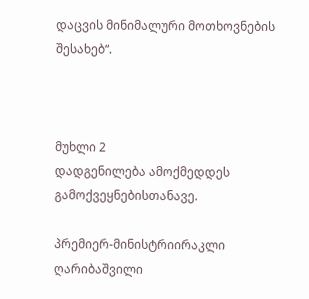დაცვის მინიმალური მოთხოვნების შესახებ“.



მუხლი 2
დადგენილება ამოქმედდეს გამოქვეყნებისთანავე.

პრემიერ-მინისტრიირაკლი ღარიბაშვილი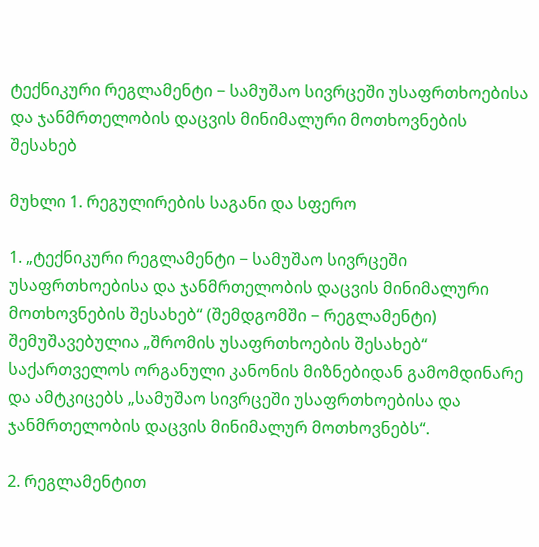ტექნიკური რეგლამენტი − სამუშაო სივრცეში უსაფრთხოებისა და ჯანმრთელობის დაცვის მინიმალური მოთხოვნების შესახებ

მუხლი 1. რეგულირების საგანი და სფერო

1. „ტექნიკური რეგლამენტი − სამუშაო სივრცეში უსაფრთხოებისა და ჯანმრთელობის დაცვის მინიმალური მოთხოვნების შესახებ“ (შემდგომში − რეგლამენტი) შემუშავებულია „შრომის უსაფრთხოების შესახებ“ საქართველოს ორგანული კანონის მიზნებიდან გამომდინარე და ამტკიცებს „სამუშაო სივრცეში უსაფრთხოებისა და ჯანმრთელობის დაცვის მინიმალურ მოთხოვნებს“.

2. რეგლამენტით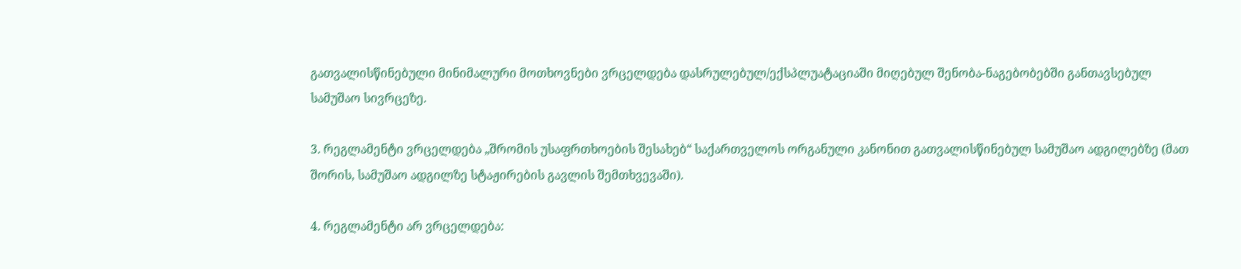გათვალისწინებული მინიმალური მოთხოვნები ვრცელდება დასრულებულ/ექსპლუატაციაში მიღებულ შენობა-ნაგებობებში განთავსებულ სამუშაო სივრცეზე.

3. რეგლამენტი ვრცელდება „შრომის უსაფრთხოების შესახებ“ საქართველოს ორგანული კანონით გათვალისწინებულ სამუშაო ადგილებზე (მათ შორის, სამუშაო ადგილზე სტაჟირების გავლის შემთხვევაში).

4. რეგლამენტი არ ვრცელდება: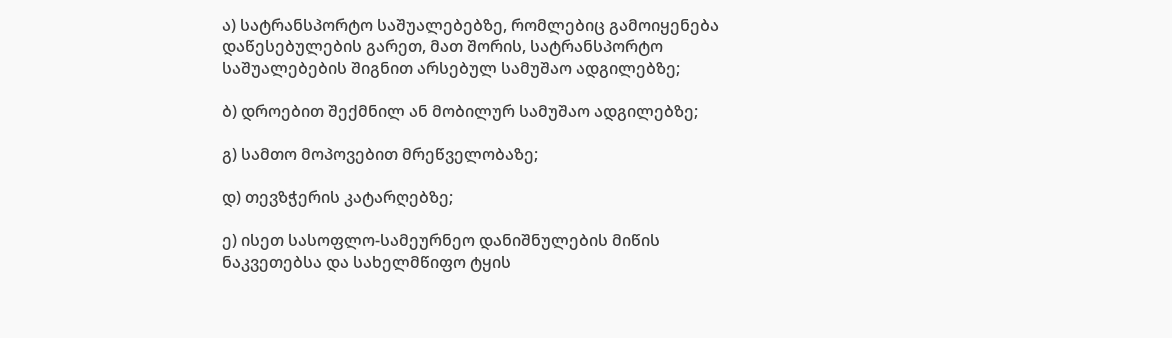ა) სატრანსპორტო საშუალებებზე, რომლებიც გამოიყენება დაწესებულების გარეთ, მათ შორის, სატრანსპორტო საშუალებების შიგნით არსებულ სამუშაო ადგილებზე;

ბ) დროებით შექმნილ ან მობილურ სამუშაო ადგილებზე;

გ) სამთო მოპოვებით მრეწველობაზე;

დ) თევზჭერის კატარღებზე;

ე) ისეთ სასოფლო-სამეურნეო დანიშნულების მიწის ნაკვეთებსა და სახელმწიფო ტყის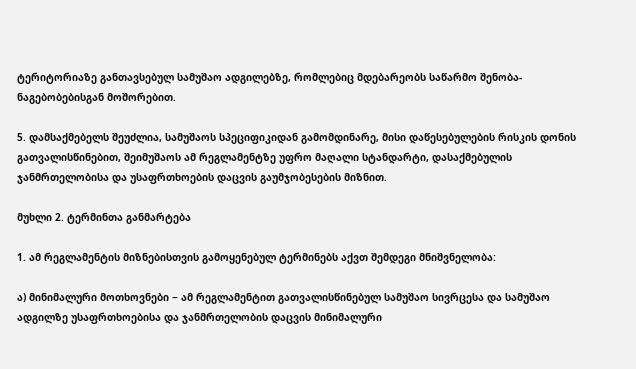ტერიტორიაზე განთავსებულ სამუშაო ადგილებზე, რომლებიც მდებარეობს საწარმო შენობა-ნაგებობებისგან მოშორებით.

5. დამსაქმებელს შეუძლია, სამუშაოს სპეციფიკიდან გამომდინარე, მისი დაწესებულების რისკის დონის გათვალისწინებით, შეიმუშაოს ამ რეგლამენტზე უფრო მაღალი სტანდარტი, დასაქმებულის ჯანმრთელობისა და უსაფრთხოების დაცვის გაუმჯობესების მიზნით.

მუხლი 2. ტერმინთა განმარტება

1. ამ რეგლამენტის მიზნებისთვის გამოყენებულ ტერმინებს აქვთ შემდეგი მნიშვნელობა:

ა) მინიმალური მოთხოვნები − ამ რეგლამენტით გათვალისწინებულ სამუშაო სივრცესა და სამუშაო ადგილზე უსაფრთხოებისა და ჯანმრთელობის დაცვის მინიმალური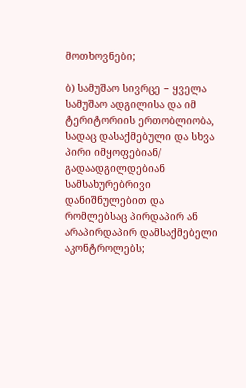მოთხოვნები;

ბ) სამუშაო სივრცე − ყველა სამუშაო ადგილისა და იმ ტერიტორიის ერთობლიობა, სადაც დასაქმებული და სხვა პირი იმყოფებიან/ გადაადგილდებიან სამსახურებრივი დანიშნულებით და რომლებსაც პირდაპირ ან არაპირდაპირ დამსაქმებელი აკონტროლებს;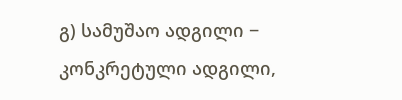გ) სამუშაო ადგილი − კონკრეტული ადგილი,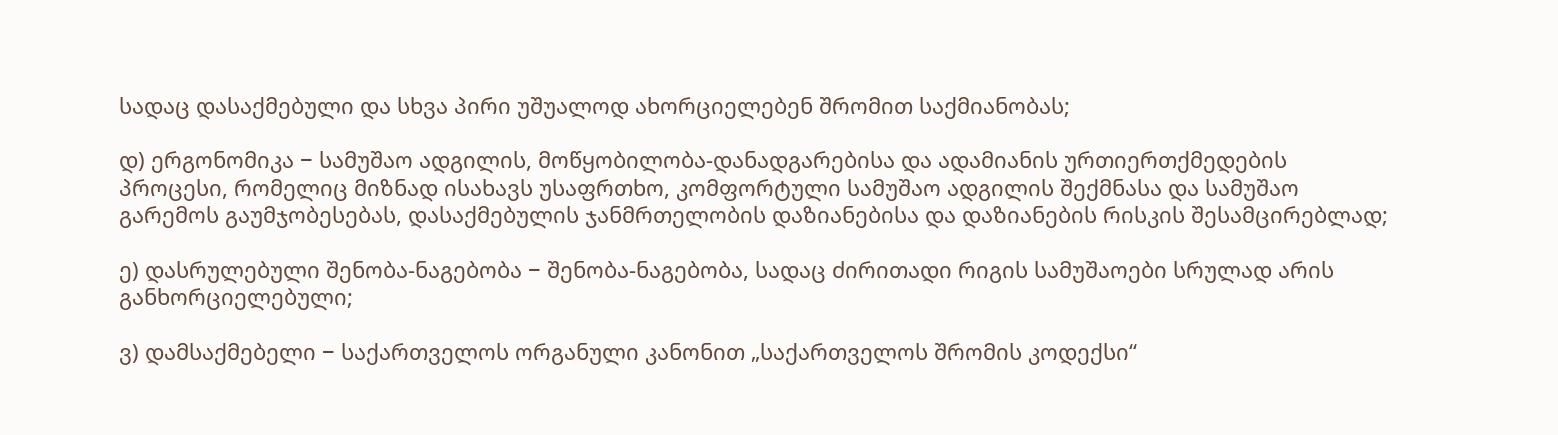სადაც დასაქმებული და სხვა პირი უშუალოდ ახორციელებენ შრომით საქმიანობას;

დ) ერგონომიკა − სამუშაო ადგილის, მოწყობილობა-დანადგარებისა და ადამიანის ურთიერთქმედების პროცესი, რომელიც მიზნად ისახავს უსაფრთხო, კომფორტული სამუშაო ადგილის შექმნასა და სამუშაო გარემოს გაუმჯობესებას, დასაქმებულის ჯანმრთელობის დაზიანებისა და დაზიანების რისკის შესამცირებლად;

ე) დასრულებული შენობა-ნაგებობა − შენობა-ნაგებობა, სადაც ძირითადი რიგის სამუშაოები სრულად არის განხორციელებული;

ვ) დამსაქმებელი − საქართველოს ორგანული კანონით „საქართველოს შრომის კოდექსი“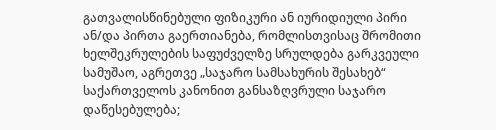გათვალისწინებული ფიზიკური ან იურიდიული პირი  ან/და პირთა გაერთიანება, რომლისთვისაც შრომითი ხელშეკრულების საფუძველზე სრულდება გარკვეული სამუშაო, აგრეთვე „საჯარო სამსახურის შესახებ“ საქართველოს კანონით განსაზღვრული საჯარო დაწესებულება;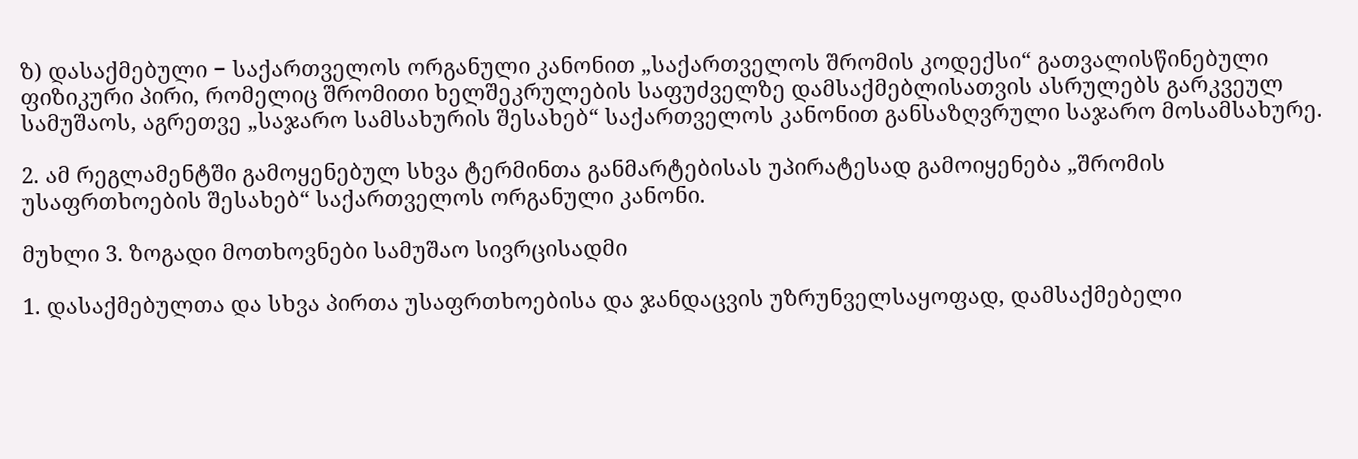ზ) დასაქმებული − საქართველოს ორგანული კანონით „საქართველოს შრომის კოდექსი“ გათვალისწინებული ფიზიკური პირი, რომელიც შრომითი ხელშეკრულების საფუძველზე დამსაქმებლისათვის ასრულებს გარკვეულ სამუშაოს, აგრეთვე „საჯარო სამსახურის შესახებ“ საქართველოს კანონით განსაზღვრული საჯარო მოსამსახურე.

2. ამ რეგლამენტში გამოყენებულ სხვა ტერმინთა განმარტებისას უპირატესად გამოიყენება „შრომის უსაფრთხოების შესახებ“ საქართველოს ორგანული კანონი.

მუხლი 3. ზოგადი მოთხოვნები სამუშაო სივრცისადმი

1. დასაქმებულთა და სხვა პირთა უსაფრთხოებისა და ჯანდაცვის უზრუნველსაყოფად, დამსაქმებელი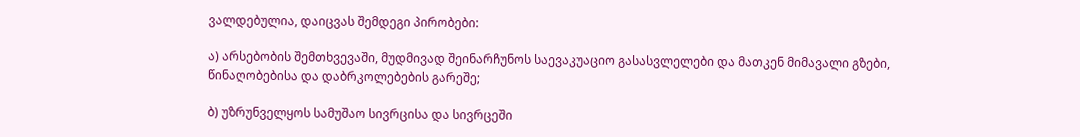ვალდებულია, დაიცვას შემდეგი პირობები:

ა) არსებობის შემთხვევაში, მუდმივად შეინარჩუნოს საევაკუაციო გასასვლელები და მათკენ მიმავალი გზები, წინაღობებისა და დაბრკოლებების გარეშე;

ბ) უზრუნველყოს სამუშაო სივრცისა და სივრცეში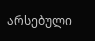არსებული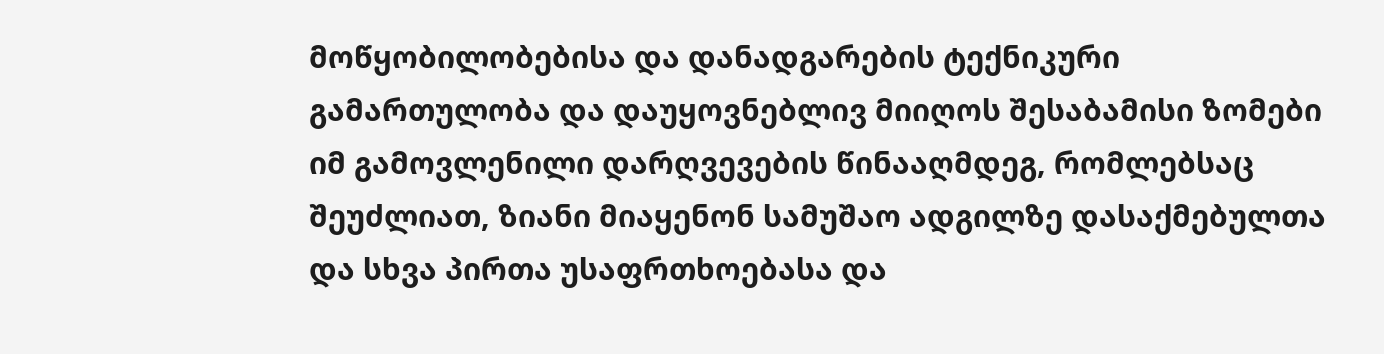მოწყობილობებისა და დანადგარების ტექნიკური გამართულობა და დაუყოვნებლივ მიიღოს შესაბამისი ზომები იმ გამოვლენილი დარღვევების წინააღმდეგ, რომლებსაც შეუძლიათ, ზიანი მიაყენონ სამუშაო ადგილზე დასაქმებულთა და სხვა პირთა უსაფრთხოებასა და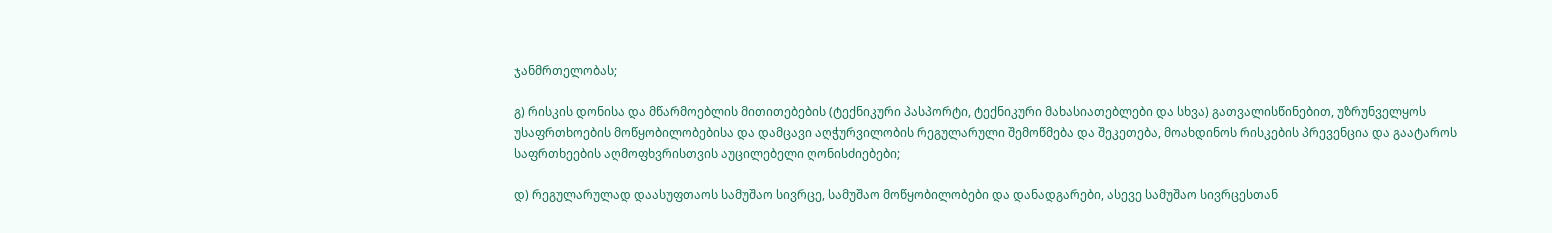ჯანმრთელობას;

გ) რისკის დონისა და მწარმოებლის მითითებების (ტექნიკური პასპორტი, ტექნიკური მახასიათებლები და სხვა) გათვალისწინებით, უზრუნველყოს უსაფრთხოების მოწყობილობებისა და დამცავი აღჭურვილობის რეგულარული შემოწმება და შეკეთება, მოახდინოს რისკების პრევენცია და გაატაროს საფრთხეების აღმოფხვრისთვის აუცილებელი ღონისძიებები;

დ) რეგულარულად დაასუფთაოს სამუშაო სივრცე, სამუშაო მოწყობილობები და დანადგარები, ასევე სამუშაო სივრცესთან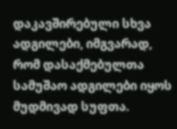დაკავშირებული სხვა ადგილები, იმგვარად, რომ დასაქმებულთა სამუშაო ადგილები იყოს მუდმივად სუფთა.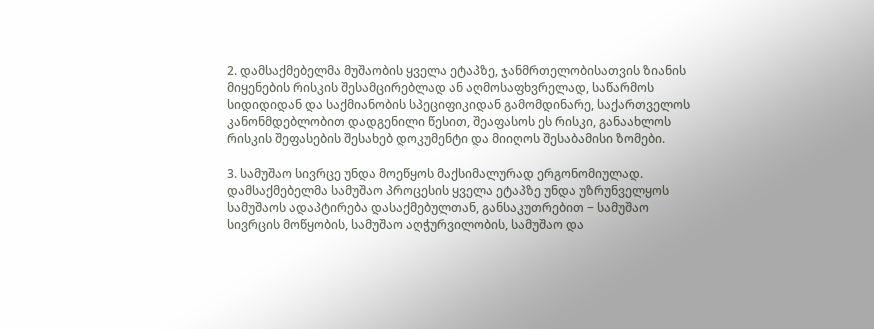2. დამსაქმებელმა მუშაობის ყველა ეტაპზე, ჯანმრთელობისათვის ზიანის მიყენების რისკის შესამცირებლად ან აღმოსაფხვრელად, საწარმოს სიდიდიდან და საქმიანობის სპეციფიკიდან გამომდინარე, საქართველოს კანონმდებლობით დადგენილი წესით, შეაფასოს ეს რისკი, განაახლოს რისკის შეფასების შესახებ დოკუმენტი და მიიღოს შესაბამისი ზომები.

3. სამუშაო სივრცე უნდა მოეწყოს მაქსიმალურად ერგონომიულად. დამსაქმებელმა სამუშაო პროცესის ყველა ეტაპზე უნდა უზრუნველყოს სამუშაოს ადაპტირება დასაქმებულთან, განსაკუთრებით − სამუშაო სივრცის მოწყობის, სამუშაო აღჭურვილობის, სამუშაო და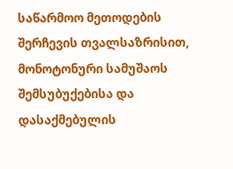საწარმოო მეთოდების შერჩევის თვალსაზრისით, მონოტონური სამუშაოს შემსუბუქებისა და დასაქმებულის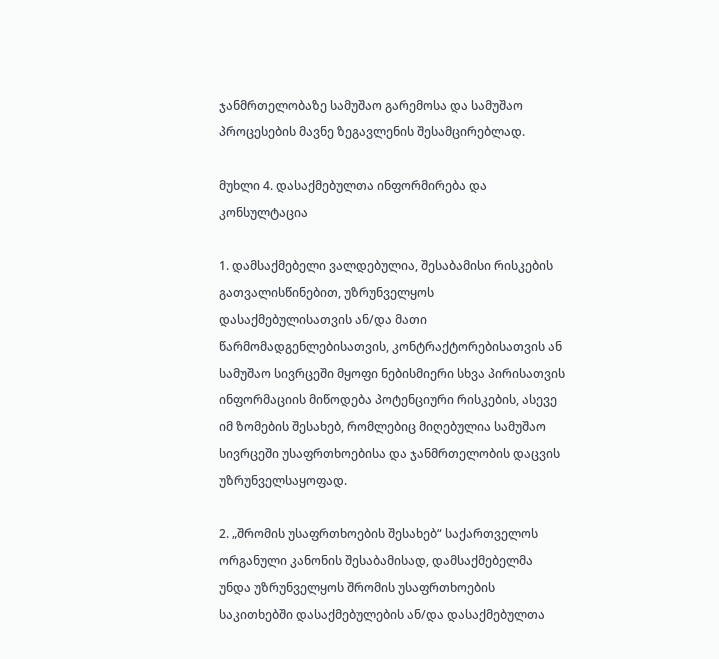ჯანმრთელობაზე სამუშაო გარემოსა და სამუშაო პროცესების მავნე ზეგავლენის შესამცირებლად.

მუხლი 4. დასაქმებულთა ინფორმირება და კონსულტაცია

1. დამსაქმებელი ვალდებულია, შესაბამისი რისკების გათვალისწინებით, უზრუნველყოს დასაქმებულისათვის ან/და მათი წარმომადგენლებისათვის, კონტრაქტორებისათვის ან  სამუშაო სივრცეში მყოფი ნებისმიერი სხვა პირისათვის ინფორმაციის მიწოდება პოტენციური რისკების, ასევე იმ ზომების შესახებ, რომლებიც მიღებულია სამუშაო სივრცეში უსაფრთხოებისა და ჯანმრთელობის დაცვის უზრუნველსაყოფად.

2. „შრომის უსაფრთხოების შესახებ“ საქართველოს ორგანული კანონის შესაბამისად, დამსაქმებელმა უნდა უზრუნველყოს შრომის უსაფრთხოების საკითხებში დასაქმებულების ან/და დასაქმებულთა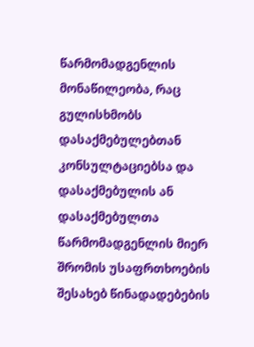წარმომადგენლის მონაწილეობა, რაც გულისხმობს დასაქმებულებთან კონსულტაციებსა და დასაქმებულის ან დასაქმებულთა წარმომადგენლის მიერ შრომის უსაფრთხოების შესახებ წინადადებების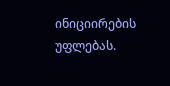ინიციირების უფლებას.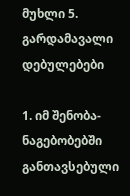მუხლი 5. გარდამავალი დებულებები

1. იმ შენობა-ნაგებობებში განთავსებული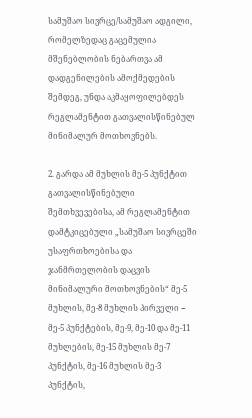სამუშაო სივრცე/სამუშაო ადგილი, რომელზედაც გაცემულია მშენებლობის ნებართვა ამ დადგენილების ამოქმედების შემდეგ, უნდა აკმაყოფილებდეს რეგლამენტით გათვალისწინებულ მინიმალურ მოთხოვნებს.

2. გარდა ამ მუხლის მე-5 პუნქტით გათვალისწინებული შემთხვევებისა, ამ რეგლამენტით დამტკიცებული „სამუშაო სივრცეში უსაფრთხოებისა და ჯანმრთელობის დაცვის მინიმალური მოთხოვნების“ მე-5 მუხლის, მე-8 მუხლის პირველი − მე-5 პუნქტების, მე-9, მე-10 და მე-11 მუხლების, მე-15 მუხლის მე-7 პუნქტის, მე-16 მუხლის მე-3 პუნქტის,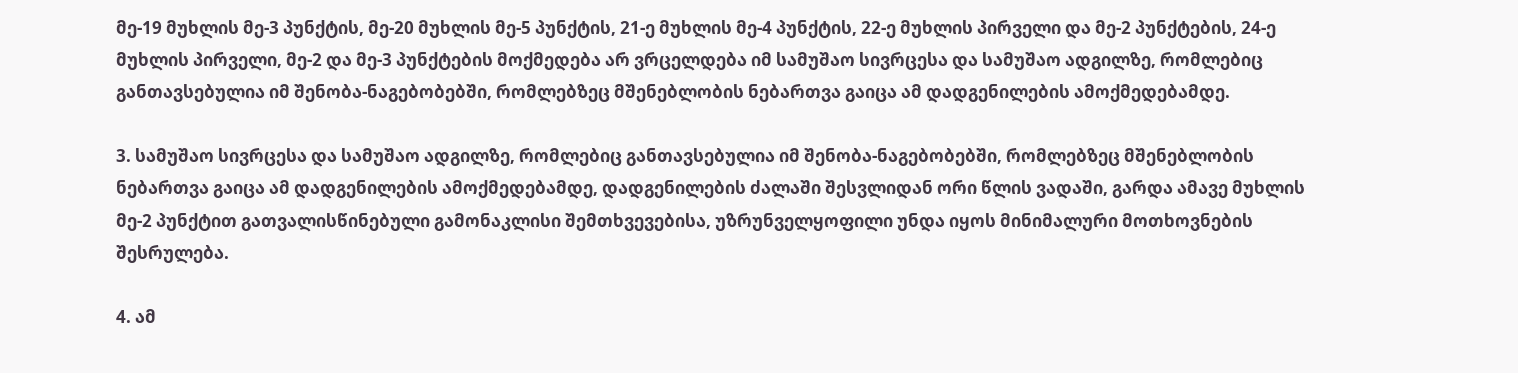მე-19 მუხლის მე-3 პუნქტის, მე-20 მუხლის მე-5 პუნქტის, 21-ე მუხლის მე-4 პუნქტის, 22-ე მუხლის პირველი და მე-2 პუნქტების, 24-ე მუხლის პირველი, მე-2 და მე-3 პუნქტების მოქმედება არ ვრცელდება იმ სამუშაო სივრცესა და სამუშაო ადგილზე, რომლებიც განთავსებულია იმ შენობა-ნაგებობებში, რომლებზეც მშენებლობის ნებართვა გაიცა ამ დადგენილების ამოქმედებამდე.

3. სამუშაო სივრცესა და სამუშაო ადგილზე, რომლებიც განთავსებულია იმ შენობა-ნაგებობებში, რომლებზეც მშენებლობის ნებართვა გაიცა ამ დადგენილების ამოქმედებამდე, დადგენილების ძალაში შესვლიდან ორი წლის ვადაში, გარდა ამავე მუხლის მე-2 პუნქტით გათვალისწინებული გამონაკლისი შემთხვევებისა, უზრუნველყოფილი უნდა იყოს მინიმალური მოთხოვნების  შესრულება.

4. ამ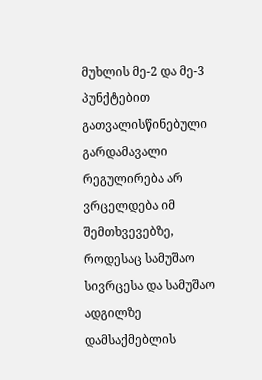მუხლის მე-2 და მე-3 პუნქტებით გათვალისწინებული გარდამავალი რეგულირება არ ვრცელდება იმ შემთხვევებზე, როდესაც სამუშაო სივრცესა და სამუშაო ადგილზე დამსაქმებლის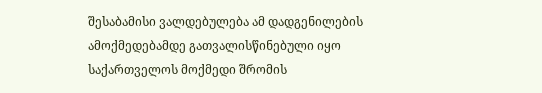შესაბამისი ვალდებულება ამ დადგენილების ამოქმედებამდე გათვალისწინებული იყო საქართველოს მოქმედი შრომის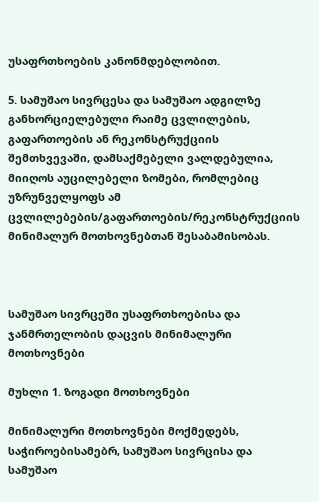უსაფრთხოების კანონმდებლობით.

5. სამუშაო სივრცესა და სამუშაო ადგილზე განხორციელებული რაიმე ცვლილების, გაფართოების ან რეკონსტრუქციის შემთხვევაში, დამსაქმებელი ვალდებულია, მიიღოს აუცილებელი ზომები, რომლებიც უზრუნველყოფს ამ ცვლილებების/გაფართოების/რეკონსტრუქციის მინიმალურ მოთხოვნებთან შესაბამისობას.



სამუშაო სივრცეში უსაფრთხოებისა და ჯანმრთელობის დაცვის მინიმალური მოთხოვნები

მუხლი 1. ზოგადი მოთხოვნები

მინიმალური მოთხოვნები მოქმედებს, საჭიროებისამებრ, სამუშაო სივრცისა და სამუშაო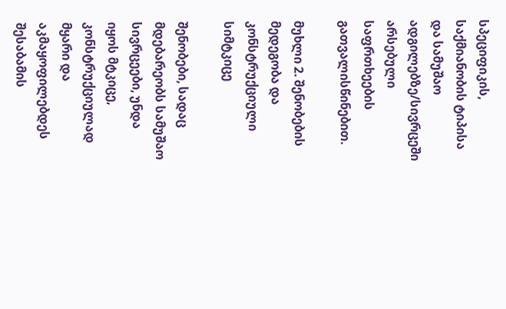სპეციფიკის, საქმიანობის ტიპისა და სამუშაო ადგილებზე/სივრცეში არსებული საფრთხეების გათვალისწინებით.

მუხლი 2. შენობების მედეგობა და კონსტრუქციული სიმტკიცე

შენობები, სადაც მდებარეობს სამუშაო სივრცეები, უნდა იყოს მტკიცე,  კონსტრუქციულად მყარი და აკმაყოფილებდეს შესაბამის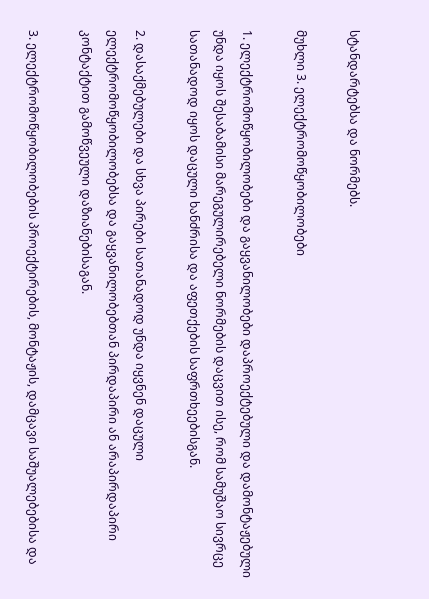სტანდარტებსა და ნორმებს.

მუხლი 3. ელექტრომოწყობილობები

1. ელექტრომოწყობილობები და გაყვანილობები დაპროექტებული და დამონტაჟებული უნდა იყოს შესაბამისი მარეგულირებელი ნორმების დაცვით ისე, რომ სამუშაო სივრცე სათანადოდ იყოს დაცული ხანძრისა და აფეთქების საფრთხეებისგან.

2. დასაქმებულები და სხვა პირები სათანადოდ უნდა იყვნენ დაცული  ელექტრომოწყობილობებსა და გაყვანილობებთან პირდაპირი ან არაპირდაპირი კონტაქტით გამოწვეული დაზიანებისაგან.

3. ელექტრომოწყობილობების პროექტირების, მონტაჟის, დამცავი საშუალებებისა და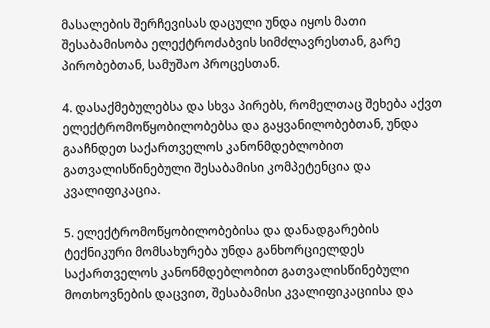მასალების შერჩევისას დაცული უნდა იყოს მათი შესაბამისობა ელექტროძაბვის სიმძლავრესთან, გარე პირობებთან, სამუშაო პროცესთან.

4. დასაქმებულებსა და სხვა პირებს, რომელთაც შეხება აქვთ ელექტრომოწყობილობებსა და გაყვანილობებთან, უნდა გააჩნდეთ საქართველოს კანონმდებლობით გათვალისწინებული შესაბამისი კომპეტენცია და კვალიფიკაცია.

5. ელექტრომოწყობილობებისა და დანადგარების ტექნიკური მომსახურება უნდა განხორციელდეს საქართველოს კანონმდებლობით გათვალისწინებული მოთხოვნების დაცვით, შესაბამისი კვალიფიკაციისა და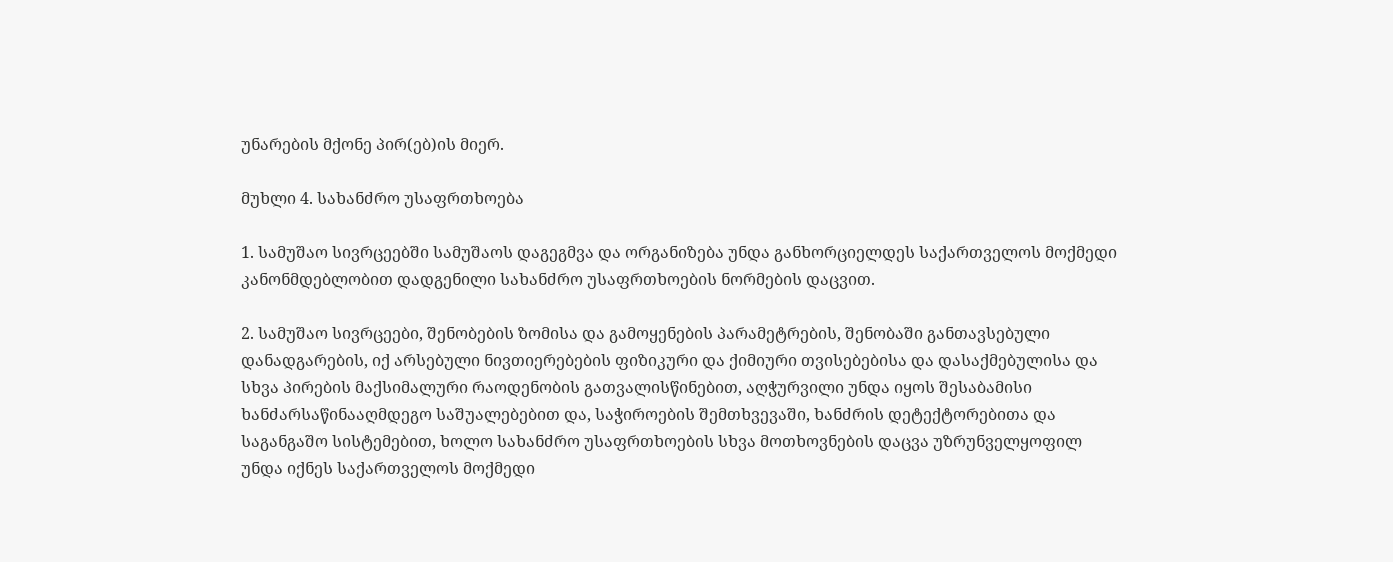უნარების მქონე პირ(ებ)ის მიერ.

მუხლი 4. სახანძრო უსაფრთხოება

1. სამუშაო სივრცეებში სამუშაოს დაგეგმვა და ორგანიზება უნდა განხორციელდეს საქართველოს მოქმედი კანონმდებლობით დადგენილი სახანძრო უსაფრთხოების ნორმების დაცვით.

2. სამუშაო სივრცეები, შენობების ზომისა და გამოყენების პარამეტრების, შენობაში განთავსებული დანადგარების, იქ არსებული ნივთიერებების ფიზიკური და ქიმიური თვისებებისა და დასაქმებულისა და სხვა პირების მაქსიმალური რაოდენობის გათვალისწინებით, აღჭურვილი უნდა იყოს შესაბამისი ხანძარსაწინააღმდეგო საშუალებებით და, საჭიროების შემთხვევაში, ხანძრის დეტექტორებითა და საგანგაშო სისტემებით, ხოლო სახანძრო უსაფრთხოების სხვა მოთხოვნების დაცვა უზრუნველყოფილ უნდა იქნეს საქართველოს მოქმედი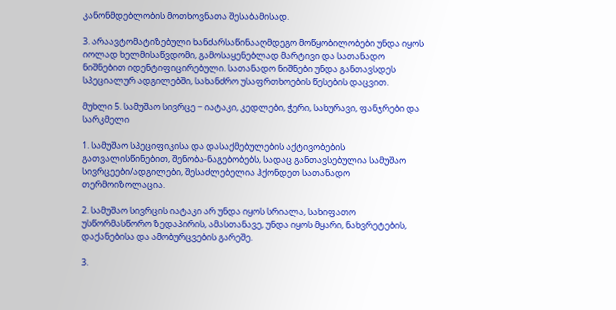კანონმდებლობის მოთხოვნათა შესაბამისად.

3. არაავტომატიზებული ხანძარსაწინააღმდეგო მოწყობილობები უნდა იყოს იოლად ხელმისაწვდომი, გამოსაყენებლად მარტივი და სათანადო ნიშნებით იდენტიფიცირებული. სათანადო ნიშნები უნდა განთავსდეს სპეციალურ ადგილებში, სახანძრო უსაფრთხოების წესების დაცვით.

მუხლი 5. სამუშაო სივრცე − იატაკი, კედლები, ჭერი, სახურავი, ფანჯრები და სარკმელი

1. სამუშაო სპეციფიკისა და დასაქმებულების აქტივობების გათვალისწინებით, შენობა-ნაგებობებს, სადაც განთავსებულია სამუშაო სივრცეები/ადგილები, შესაძლებელია ჰქონდეთ სათანადო თერმოიზოლაცია.

2. სამუშაო სივრცის იატაკი არ უნდა იყოს სრიალა, სახიფათო უსწორმასწორო ზედაპირის, ამასთანავე, უნდა იყოს მყარი, ნახვრეტების, დაქანებისა და ამობურცვების გარეშე.

3.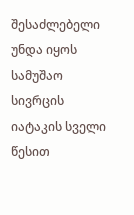შესაძლებელი უნდა იყოს სამუშაო სივრცის იატაკის სველი წესით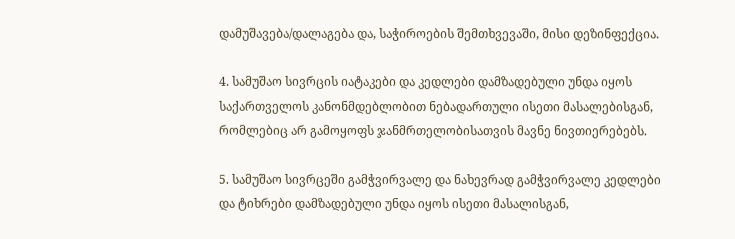დამუშავება/დალაგება და, საჭიროების შემთხვევაში, მისი დეზინფექცია.

4. სამუშაო სივრცის იატაკები და კედლები დამზადებული უნდა იყოს საქართველოს კანონმდებლობით ნებადართული ისეთი მასალებისგან, რომლებიც არ გამოყოფს ჯანმრთელობისათვის მავნე ნივთიერებებს.

5. სამუშაო სივრცეში გამჭვირვალე და ნახევრად გამჭვირვალე კედლები და ტიხრები დამზადებული უნდა იყოს ისეთი მასალისგან,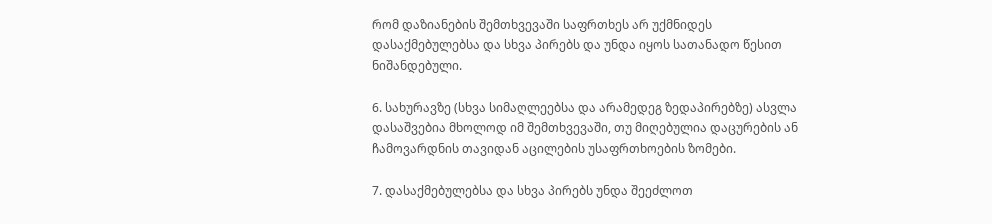რომ დაზიანების შემთხვევაში საფრთხეს არ უქმნიდეს დასაქმებულებსა და სხვა პირებს და უნდა იყოს სათანადო წესით ნიშანდებული.

6. სახურავზე (სხვა სიმაღლეებსა და არამედეგ ზედაპირებზე) ასვლა დასაშვებია მხოლოდ იმ შემთხვევაში, თუ მიღებულია დაცურების ან ჩამოვარდნის თავიდან აცილების უსაფრთხოების ზომები.

7. დასაქმებულებსა და სხვა პირებს უნდა შეეძლოთ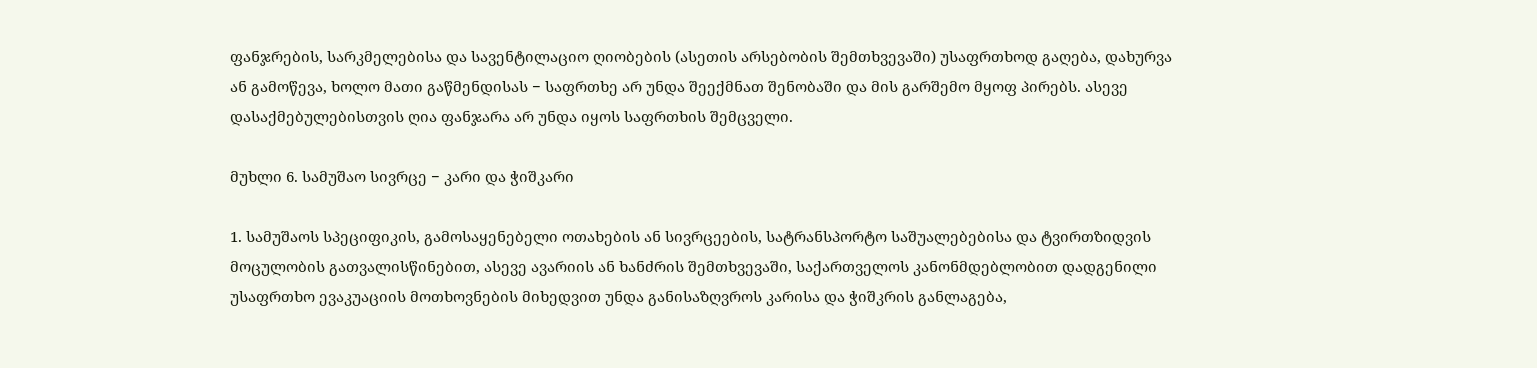ფანჯრების, სარკმელებისა და სავენტილაციო ღიობების (ასეთის არსებობის შემთხვევაში) უსაფრთხოდ გაღება, დახურვა ან გამოწევა, ხოლო მათი გაწმენდისას − საფრთხე არ უნდა შეექმნათ შენობაში და მის გარშემო მყოფ პირებს. ასევე დასაქმებულებისთვის ღია ფანჯარა არ უნდა იყოს საფრთხის შემცველი.

მუხლი 6. სამუშაო სივრცე − კარი და ჭიშკარი

1. სამუშაოს სპეციფიკის, გამოსაყენებელი ოთახების ან სივრცეების, სატრანსპორტო საშუალებებისა და ტვირთზიდვის მოცულობის გათვალისწინებით, ასევე ავარიის ან ხანძრის შემთხვევაში, საქართველოს კანონმდებლობით დადგენილი უსაფრთხო ევაკუაციის მოთხოვნების მიხედვით უნდა განისაზღვროს კარისა და ჭიშკრის განლაგება,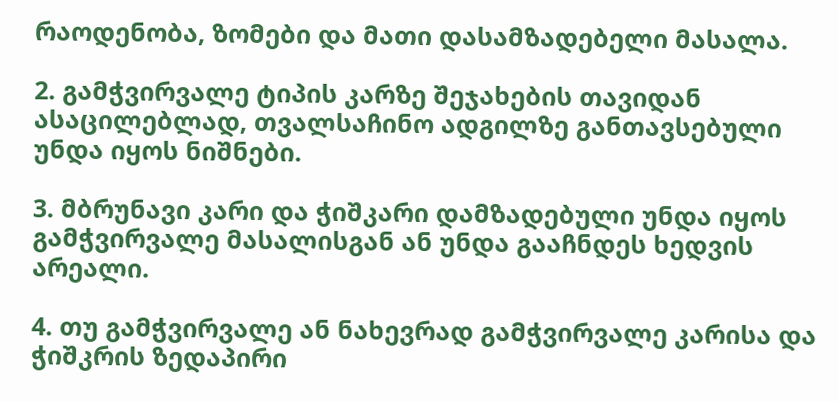რაოდენობა, ზომები და მათი დასამზადებელი მასალა.

2. გამჭვირვალე ტიპის კარზე შეჯახების თავიდან ასაცილებლად, თვალსაჩინო ადგილზე განთავსებული უნდა იყოს ნიშნები.

3. მბრუნავი კარი და ჭიშკარი დამზადებული უნდა იყოს გამჭვირვალე მასალისგან ან უნდა გააჩნდეს ხედვის არეალი.

4. თუ გამჭვირვალე ან ნახევრად გამჭვირვალე კარისა და ჭიშკრის ზედაპირი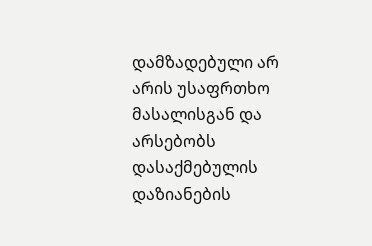დამზადებული არ არის უსაფრთხო მასალისგან და არსებობს დასაქმებულის დაზიანების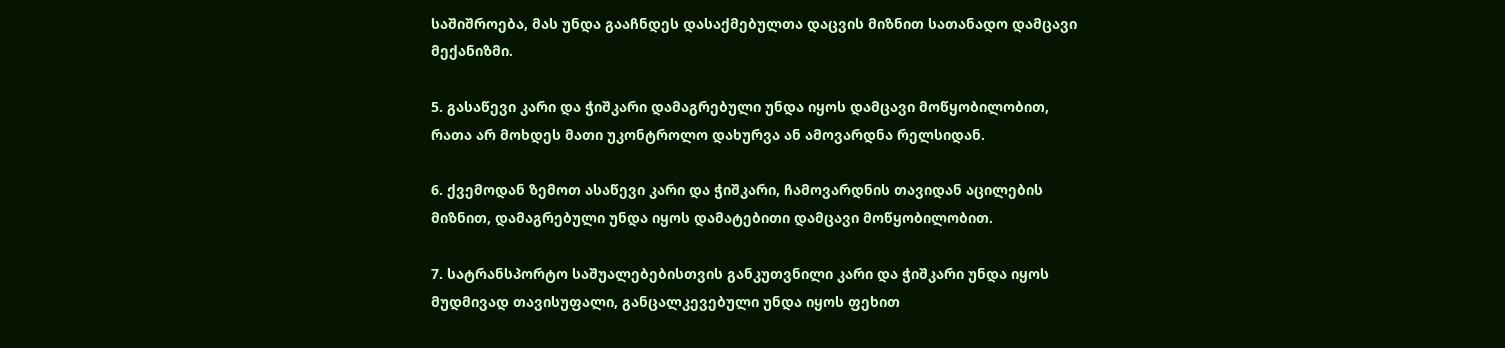საშიშროება, მას უნდა გააჩნდეს დასაქმებულთა დაცვის მიზნით სათანადო დამცავი მექანიზმი.

5. გასაწევი კარი და ჭიშკარი დამაგრებული უნდა იყოს დამცავი მოწყობილობით, რათა არ მოხდეს მათი უკონტროლო დახურვა ან ამოვარდნა რელსიდან.

6. ქვემოდან ზემოთ ასაწევი კარი და ჭიშკარი, ჩამოვარდნის თავიდან აცილების მიზნით, დამაგრებული უნდა იყოს დამატებითი დამცავი მოწყობილობით.

7. სატრანსპორტო საშუალებებისთვის განკუთვნილი კარი და ჭიშკარი უნდა იყოს მუდმივად თავისუფალი, განცალკევებული უნდა იყოს ფეხით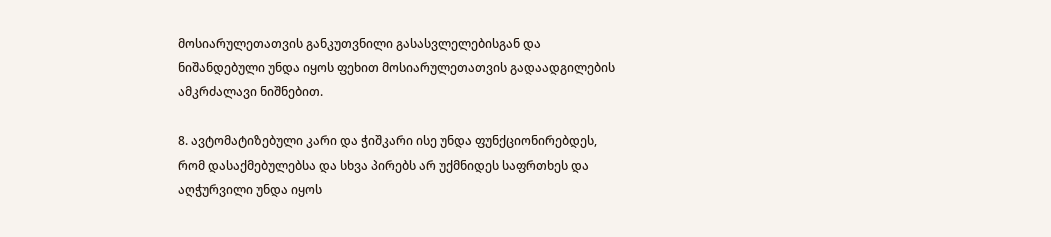მოსიარულეთათვის განკუთვნილი გასასვლელებისგან და ნიშანდებული უნდა იყოს ფეხით მოსიარულეთათვის გადაადგილების ამკრძალავი ნიშნებით.

8. ავტომატიზებული კარი და ჭიშკარი ისე უნდა ფუნქციონირებდეს, რომ დასაქმებულებსა და სხვა პირებს არ უქმნიდეს საფრთხეს და აღჭურვილი უნდა იყოს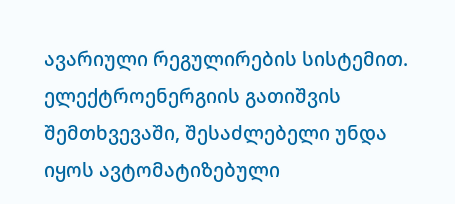ავარიული რეგულირების სისტემით. ელექტროენერგიის გათიშვის შემთხვევაში, შესაძლებელი უნდა იყოს ავტომატიზებული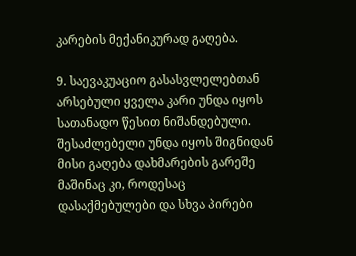კარების მექანიკურად გაღება.

9. საევაკუაციო გასასვლელებთან არსებული ყველა კარი უნდა იყოს სათანადო წესით ნიშანდებული. შესაძლებელი უნდა იყოს შიგნიდან მისი გაღება დახმარების გარეშე მაშინაც კი, როდესაც დასაქმებულები და სხვა პირები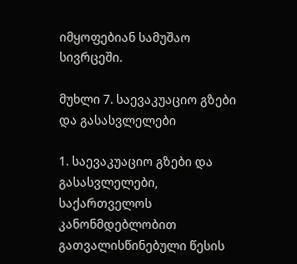იმყოფებიან სამუშაო სივრცეში.

მუხლი 7. საევაკუაციო გზები და გასასვლელები

1. საევაკუაციო გზები და გასასვლელები, საქართველოს კანონმდებლობით გათვალისწინებული წესის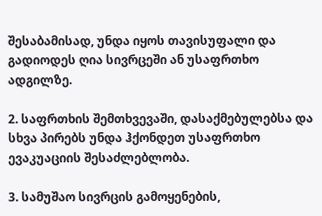შესაბამისად, უნდა იყოს თავისუფალი და გადიოდეს ღია სივრცეში ან უსაფრთხო ადგილზე.

2. საფრთხის შემთხვევაში, დასაქმებულებსა და სხვა პირებს უნდა ჰქონდეთ უსაფრთხო ევაკუაციის შესაძლებლობა.

3. სამუშაო სივრცის გამოყენების,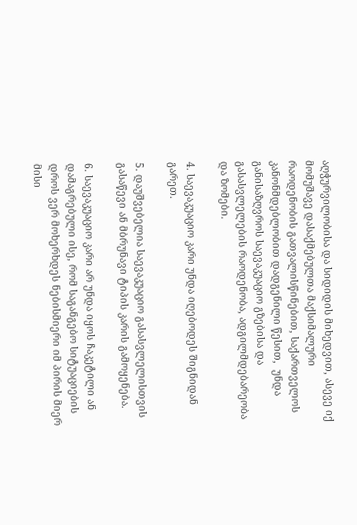აღჭურვილობისა და სიდიდის მიხედვით, ასევე იქ მომუშავე დასაქმებულთა მაქსიმალური რაოდენობის გათვალისწინებით, საქართველოს კანონმდებლობით დადგენილი წესით,  უნდა განისაზღვროს საევაკუაციო გზებისა და გასასვლელების რაოდენობა, ადგილმდებარეობა და ზომები.

4. საევაკუაციო კარი უნდა იღებოდეს შიგნიდან გარეთ.

5. დაუშვებელია საევაკუაციო გასასვლელისთვის გასაწევი ან მბრუნავი ტიპის კარის გამოყენება.

6. საევაკუაციო კარი არ უნდა იყოს ჩაკეტილი ან დამაგრებული ისე, რომ საგანგებო სიტუაციების დროს ვერ მოხერხდეს ნებისმიერი იმ პირის მიერ მისი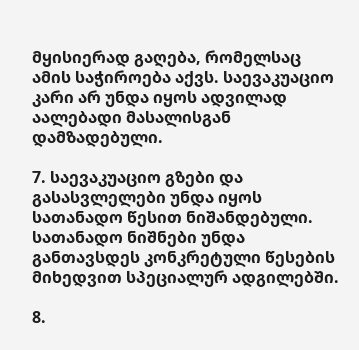მყისიერად გაღება, რომელსაც ამის საჭიროება აქვს. საევაკუაციო კარი არ უნდა იყოს ადვილად აალებადი მასალისგან დამზადებული.

7. საევაკუაციო გზები და გასასვლელები უნდა იყოს სათანადო წესით ნიშანდებული. სათანადო ნიშნები უნდა განთავსდეს კონკრეტული წესების მიხედვით სპეციალურ ადგილებში.

8.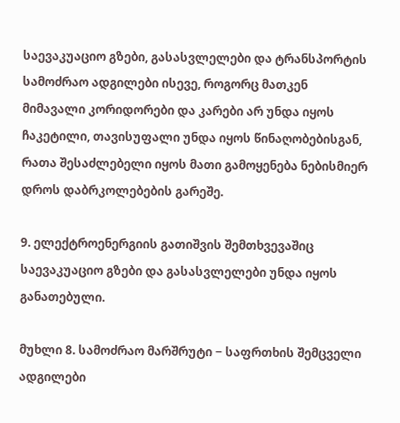საევაკუაციო გზები, გასასვლელები და ტრანსპორტის სამოძრაო ადგილები ისევე, როგორც მათკენ მიმავალი კორიდორები და კარები არ უნდა იყოს ჩაკეტილი, თავისუფალი უნდა იყოს წინაღობებისგან, რათა შესაძლებელი იყოს მათი გამოყენება ნებისმიერ დროს დაბრკოლებების გარეშე.

9. ელექტროენერგიის გათიშვის შემთხვევაშიც საევაკუაციო გზები და გასასვლელები უნდა იყოს განათებული.

მუხლი 8. სამოძრაო მარშრუტი − საფრთხის შემცველი ადგილები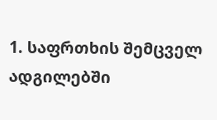1. საფრთხის შემცველ ადგილებში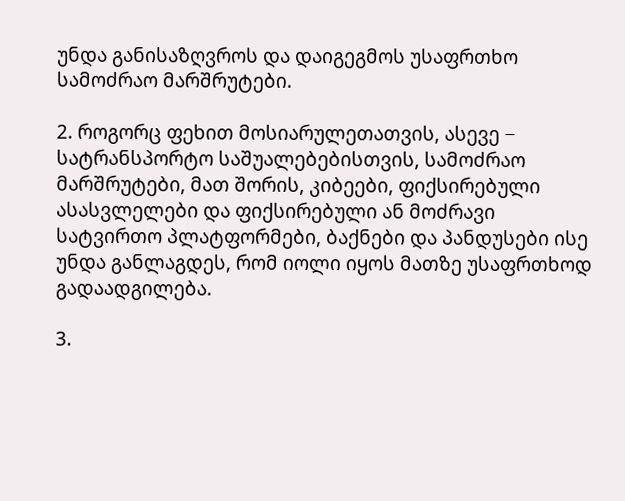უნდა განისაზღვროს და დაიგეგმოს უსაფრთხო სამოძრაო მარშრუტები.

2. როგორც ფეხით მოსიარულეთათვის, ასევე − სატრანსპორტო საშუალებებისთვის, სამოძრაო მარშრუტები, მათ შორის, კიბეები, ფიქსირებული ასასვლელები და ფიქსირებული ან მოძრავი სატვირთო პლატფორმები, ბაქნები და პანდუსები ისე უნდა განლაგდეს, რომ იოლი იყოს მათზე უსაფრთხოდ გადაადგილება.

3.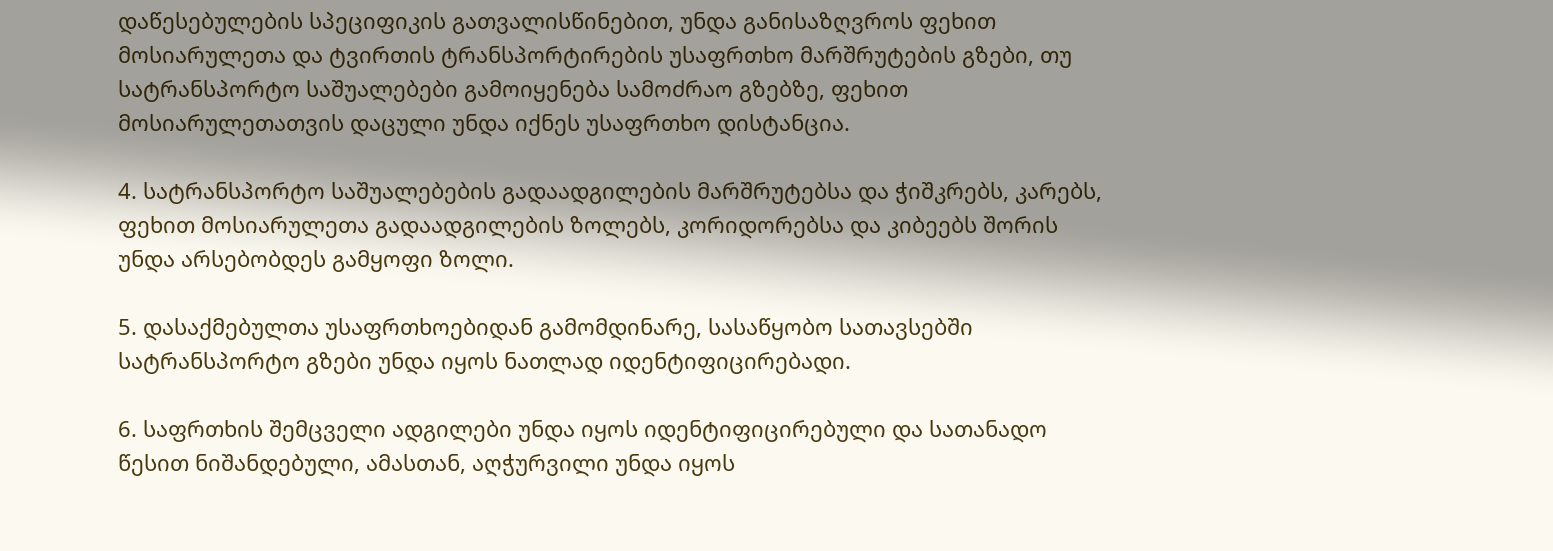დაწესებულების სპეციფიკის გათვალისწინებით, უნდა განისაზღვროს ფეხით მოსიარულეთა და ტვირთის ტრანსპორტირების უსაფრთხო მარშრუტების გზები, თუ სატრანსპორტო საშუალებები გამოიყენება სამოძრაო გზებზე, ფეხით მოსიარულეთათვის დაცული უნდა იქნეს უსაფრთხო დისტანცია.

4. სატრანსპორტო საშუალებების გადაადგილების მარშრუტებსა და ჭიშკრებს, კარებს, ფეხით მოსიარულეთა გადაადგილების ზოლებს, კორიდორებსა და კიბეებს შორის უნდა არსებობდეს გამყოფი ზოლი.

5. დასაქმებულთა უსაფრთხოებიდან გამომდინარე, სასაწყობო სათავსებში სატრანსპორტო გზები უნდა იყოს ნათლად იდენტიფიცირებადი.

6. საფრთხის შემცველი ადგილები უნდა იყოს იდენტიფიცირებული და სათანადო წესით ნიშანდებული, ამასთან, აღჭურვილი უნდა იყოს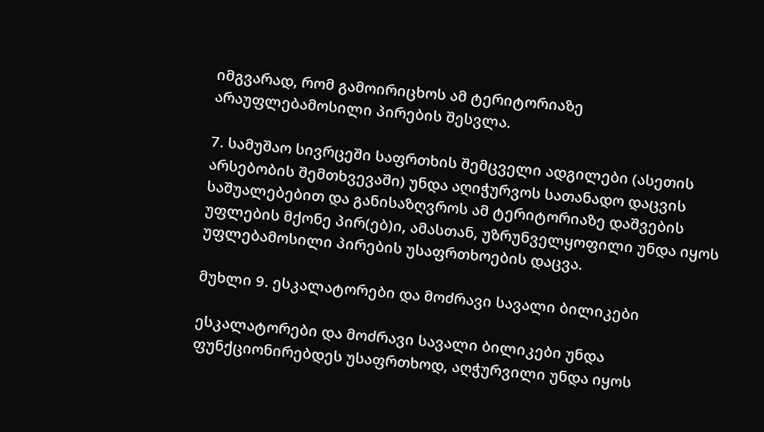იმგვარად, რომ გამოირიცხოს ამ ტერიტორიაზე არაუფლებამოსილი პირების შესვლა.

7. სამუშაო სივრცეში საფრთხის შემცველი ადგილები (ასეთის არსებობის შემთხვევაში) უნდა აღიჭურვოს სათანადო დაცვის საშუალებებით და განისაზღვროს ამ ტერიტორიაზე დაშვების უფლების მქონე პირ(ებ)ი, ამასთან, უზრუნველყოფილი უნდა იყოს უფლებამოსილი პირების უსაფრთხოების დაცვა.

მუხლი 9. ესკალატორები და მოძრავი სავალი ბილიკები

ესკალატორები და მოძრავი სავალი ბილიკები უნდა ფუნქციონირებდეს უსაფრთხოდ, აღჭურვილი უნდა იყოს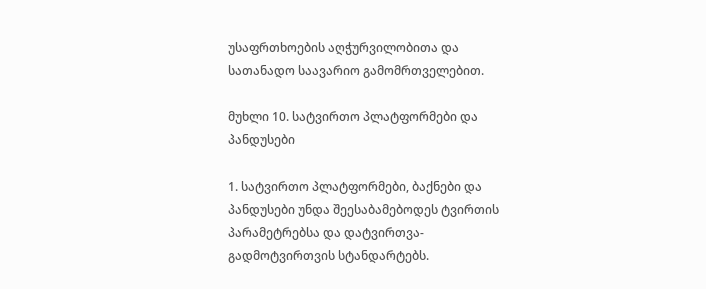უსაფრთხოების აღჭურვილობითა და სათანადო საავარიო გამომრთველებით.

მუხლი 10. სატვირთო პლატფორმები და პანდუსები

1. სატვირთო პლატფორმები, ბაქნები და პანდუსები უნდა შეესაბამებოდეს ტვირთის პარამეტრებსა და დატვირთვა-გადმოტვირთვის სტანდარტებს.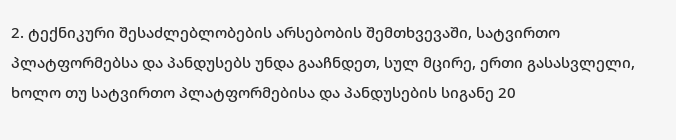2. ტექნიკური შესაძლებლობების არსებობის შემთხვევაში, სატვირთო პლატფორმებსა და პანდუსებს უნდა გააჩნდეთ, სულ მცირე, ერთი გასასვლელი, ხოლო თუ სატვირთო პლატფორმებისა და პანდუსების სიგანე 20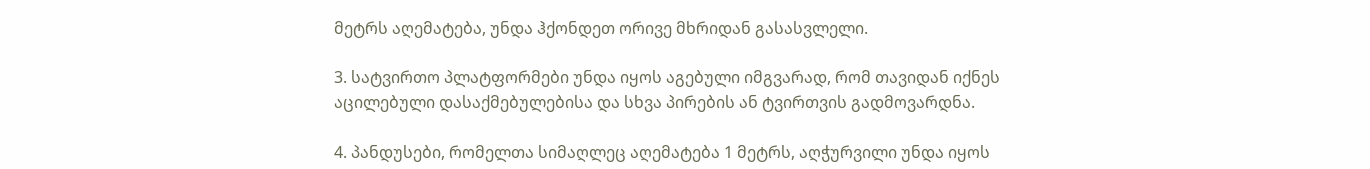მეტრს აღემატება, უნდა ჰქონდეთ ორივე მხრიდან გასასვლელი.

3. სატვირთო პლატფორმები უნდა იყოს აგებული იმგვარად, რომ თავიდან იქნეს აცილებული დასაქმებულებისა და სხვა პირების ან ტვირთვის გადმოვარდნა.

4. პანდუსები, რომელთა სიმაღლეც აღემატება 1 მეტრს, აღჭურვილი უნდა იყოს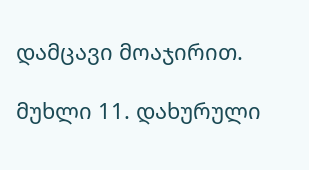დამცავი მოაჯირით.

მუხლი 11. დახურული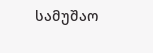სამუშაო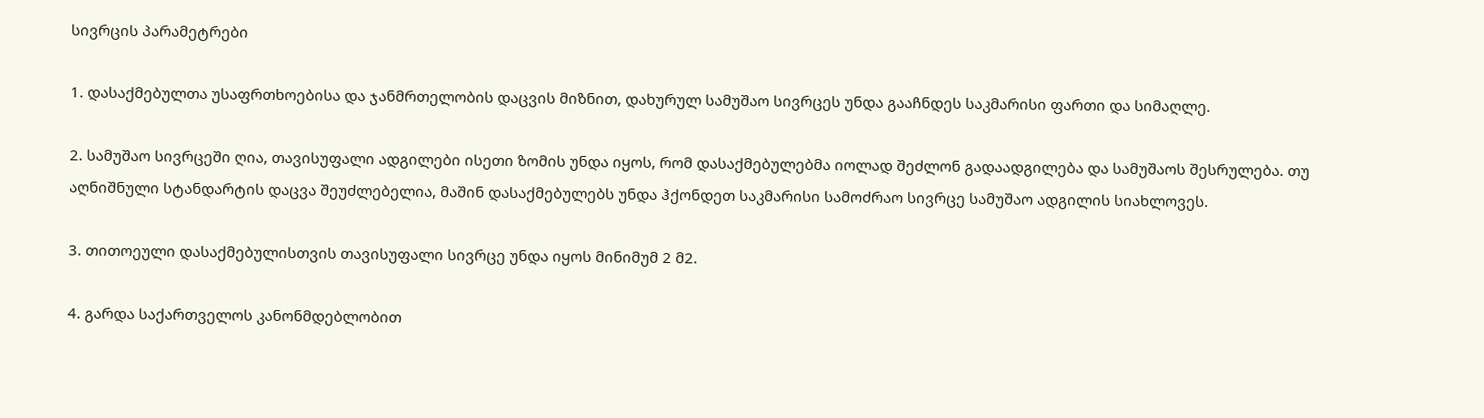სივრცის პარამეტრები

1. დასაქმებულთა უსაფრთხოებისა და ჯანმრთელობის დაცვის მიზნით, დახურულ სამუშაო სივრცეს უნდა გააჩნდეს საკმარისი ფართი და სიმაღლე.

2. სამუშაო სივრცეში ღია, თავისუფალი ადგილები ისეთი ზომის უნდა იყოს, რომ დასაქმებულებმა იოლად შეძლონ გადაადგილება და სამუშაოს შესრულება. თუ აღნიშნული სტანდარტის დაცვა შეუძლებელია, მაშინ დასაქმებულებს უნდა ჰქონდეთ საკმარისი სამოძრაო სივრცე სამუშაო ადგილის სიახლოვეს.

3. თითოეული დასაქმებულისთვის თავისუფალი სივრცე უნდა იყოს მინიმუმ 2 მ2.

4. გარდა საქართველოს კანონმდებლობით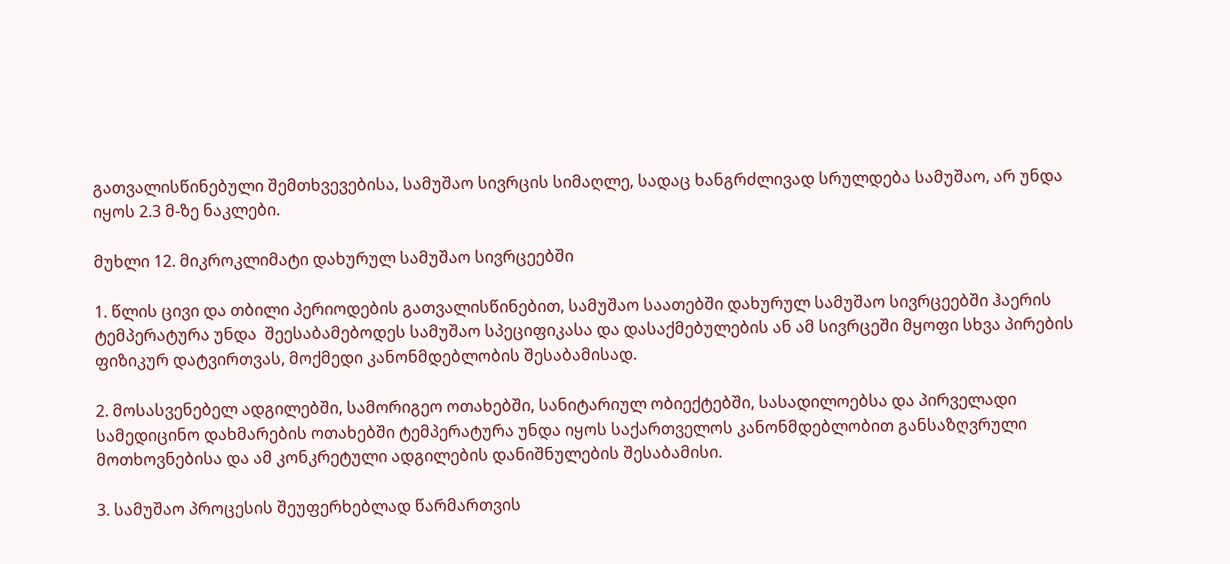გათვალისწინებული შემთხვევებისა, სამუშაო სივრცის სიმაღლე, სადაც ხანგრძლივად სრულდება სამუშაო, არ უნდა იყოს 2.3 მ-ზე ნაკლები.

მუხლი 12. მიკროკლიმატი დახურულ სამუშაო სივრცეებში

1. წლის ცივი და თბილი პერიოდების გათვალისწინებით, სამუშაო საათებში დახურულ სამუშაო სივრცეებში ჰაერის ტემპერატურა უნდა  შეესაბამებოდეს სამუშაო სპეციფიკასა და დასაქმებულების ან ამ სივრცეში მყოფი სხვა პირების ფიზიკურ დატვირთვას, მოქმედი კანონმდებლობის შესაბამისად.

2. მოსასვენებელ ადგილებში, სამორიგეო ოთახებში, სანიტარიულ ობიექტებში, სასადილოებსა და პირველადი სამედიცინო დახმარების ოთახებში ტემპერატურა უნდა იყოს საქართველოს კანონმდებლობით განსაზღვრული მოთხოვნებისა და ამ კონკრეტული ადგილების დანიშნულების შესაბამისი.

3. სამუშაო პროცესის შეუფერხებლად წარმართვის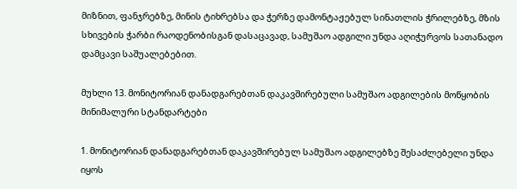მიზნით, ფანჯრებზე, მინის ტიხრებსა და ჭერზე დამონტაჟებულ სინათლის ჭრილებზე, მზის სხივების ჭარბი რაოდენობისგან დასაცავად, სამუშაო ადგილი უნდა აღიჭურვოს სათანადო დამცავი საშუალებებით.

მუხლი 13. მონიტორიან დანადგარებთან დაკავშირებული სამუშაო ადგილების მოწყობის მინიმალური სტანდარტები

1. მონიტორიან დანადგარებთან დაკავშირებულ სამუშაო ადგილებზე შესაძლებელი უნდა იყოს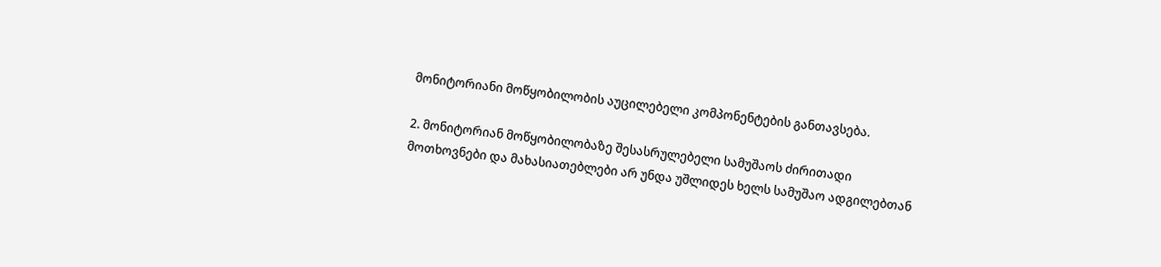მონიტორიანი მოწყობილობის აუცილებელი კომპონენტების განთავსება.

2. მონიტორიან მოწყობილობაზე შესასრულებელი სამუშაოს ძირითადი მოთხოვნები და მახასიათებლები არ უნდა უშლიდეს ხელს სამუშაო ადგილებთან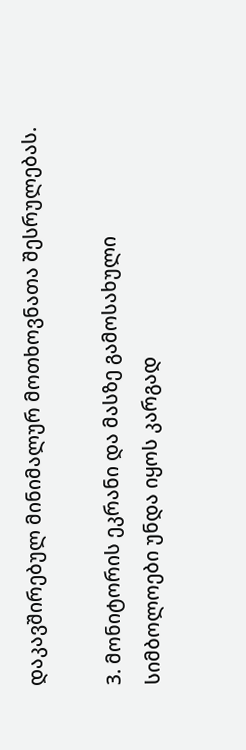დაკავშირებულ მინიმალურ მოთხოვნათა შესრულებას.

3. მონიტორის ეკრანი და მასზე გამოსახული სიმბოლოები უნდა იყოს კარგად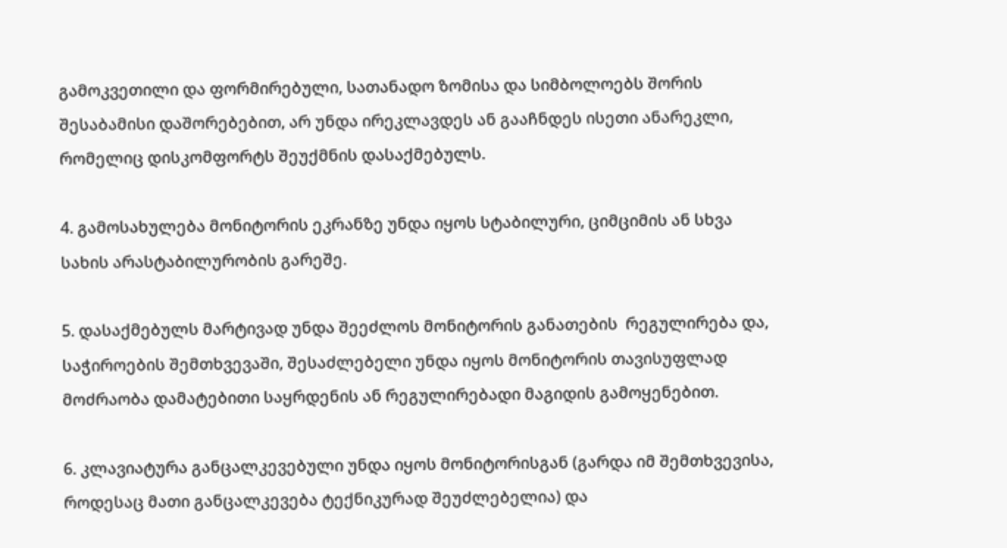გამოკვეთილი და ფორმირებული, სათანადო ზომისა და სიმბოლოებს შორის შესაბამისი დაშორებებით, არ უნდა ირეკლავდეს ან გააჩნდეს ისეთი ანარეკლი, რომელიც დისკომფორტს შეუქმნის დასაქმებულს.

4. გამოსახულება მონიტორის ეკრანზე უნდა იყოს სტაბილური, ციმციმის ან სხვა სახის არასტაბილურობის გარეშე.

5. დასაქმებულს მარტივად უნდა შეეძლოს მონიტორის განათების  რეგულირება და, საჭიროების შემთხვევაში, შესაძლებელი უნდა იყოს მონიტორის თავისუფლად მოძრაობა დამატებითი საყრდენის ან რეგულირებადი მაგიდის გამოყენებით.

6. კლავიატურა განცალკევებული უნდა იყოს მონიტორისგან (გარდა იმ შემთხვევისა, როდესაც მათი განცალკევება ტექნიკურად შეუძლებელია) და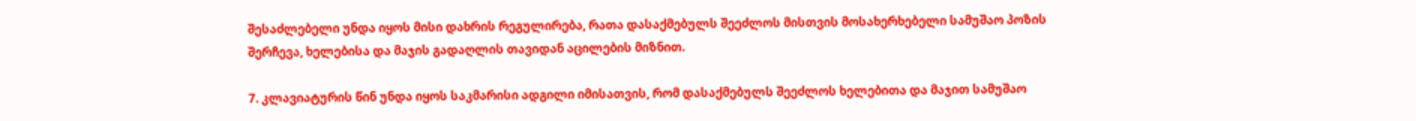შესაძლებელი უნდა იყოს მისი დახრის რეგულირება, რათა დასაქმებულს შეეძლოს მისთვის მოსახერხებელი სამუშაო პოზის შერჩევა, ხელებისა და მაჯის გადაღლის თავიდან აცილების მიზნით.

7. კლავიატურის წინ უნდა იყოს საკმარისი ადგილი იმისათვის, რომ დასაქმებულს შეეძლოს ხელებითა და მაჯით სამუშაო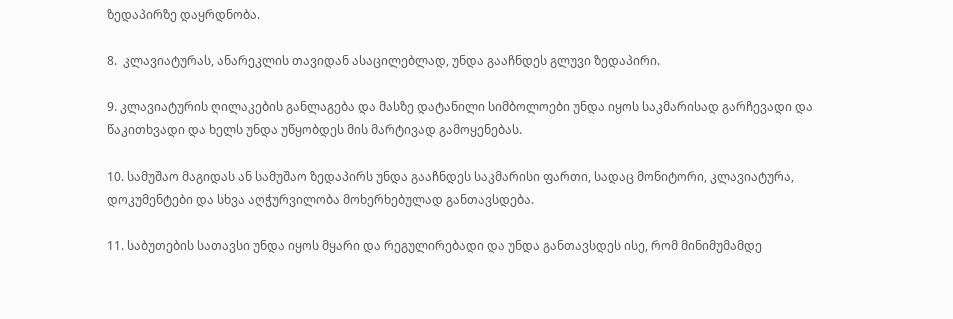ზედაპირზე დაყრდნობა.

8.  კლავიატურას, ანარეკლის თავიდან ასაცილებლად, უნდა გააჩნდეს გლუვი ზედაპირი.

9. კლავიატურის ღილაკების განლაგება და მასზე დატანილი სიმბოლოები უნდა იყოს საკმარისად გარჩევადი და წაკითხვადი და ხელს უნდა უწყობდეს მის მარტივად გამოყენებას.

10. სამუშაო მაგიდას ან სამუშაო ზედაპირს უნდა გააჩნდეს საკმარისი ფართი, სადაც მონიტორი, კლავიატურა, დოკუმენტები და სხვა აღჭურვილობა მოხერხებულად განთავსდება.

11. საბუთების სათავსი უნდა იყოს მყარი და რეგულირებადი და უნდა განთავსდეს ისე, რომ მინიმუმამდე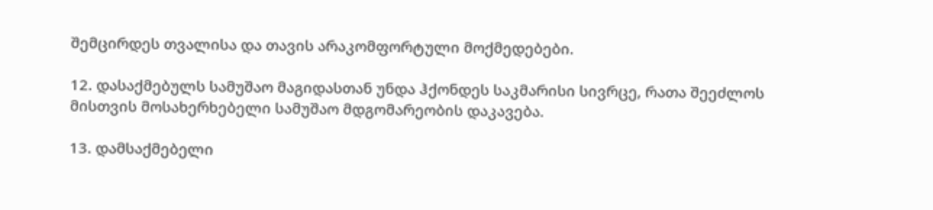შემცირდეს თვალისა და თავის არაკომფორტული მოქმედებები.

12. დასაქმებულს სამუშაო მაგიდასთან უნდა ჰქონდეს საკმარისი სივრცე, რათა შეეძლოს მისთვის მოსახერხებელი სამუშაო მდგომარეობის დაკავება.

13. დამსაქმებელი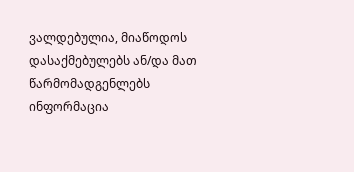ვალდებულია, მიაწოდოს დასაქმებულებს ან/და მათ წარმომადგენლებს ინფორმაცია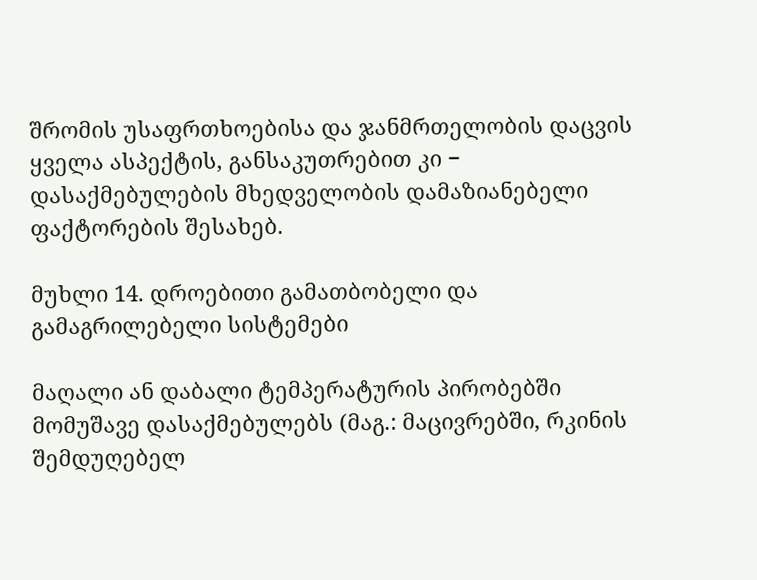შრომის უსაფრთხოებისა და ჯანმრთელობის დაცვის ყველა ასპექტის, განსაკუთრებით კი − დასაქმებულების მხედველობის დამაზიანებელი ფაქტორების შესახებ.

მუხლი 14. დროებითი გამათბობელი და გამაგრილებელი სისტემები

მაღალი ან დაბალი ტემპერატურის პირობებში მომუშავე დასაქმებულებს (მაგ.: მაცივრებში, რკინის შემდუღებელ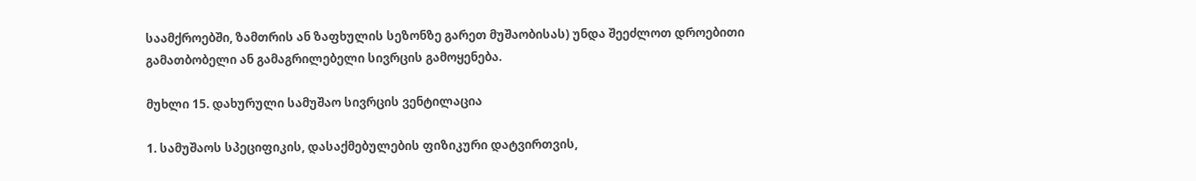საამქროებში, ზამთრის ან ზაფხულის სეზონზე გარეთ მუშაობისას) უნდა შეეძლოთ დროებითი გამათბობელი ან გამაგრილებელი სივრცის გამოყენება.

მუხლი 15. დახურული სამუშაო სივრცის ვენტილაცია

1. სამუშაოს სპეციფიკის, დასაქმებულების ფიზიკური დატვირთვის,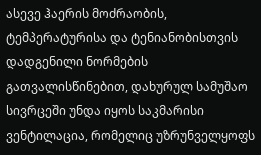ასევე ჰაერის მოძრაობის, ტემპერატურისა და ტენიანობისთვის დადგენილი ნორმების გათვალისწინებით, დახურულ სამუშაო სივრცეში უნდა იყოს საკმარისი ვენტილაცია, რომელიც უზრუნველყოფს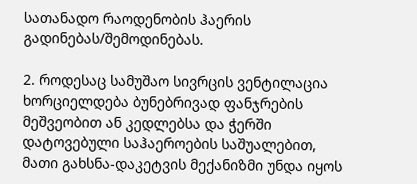სათანადო რაოდენობის ჰაერის გადინებას/შემოდინებას.

2. როდესაც სამუშაო სივრცის ვენტილაცია ხორციელდება ბუნებრივად ფანჯრების მეშვეობით ან კედლებსა და ჭერში დატოვებული საჰაეროების საშუალებით, მათი გახსნა-დაკეტვის მექანიზმი უნდა იყოს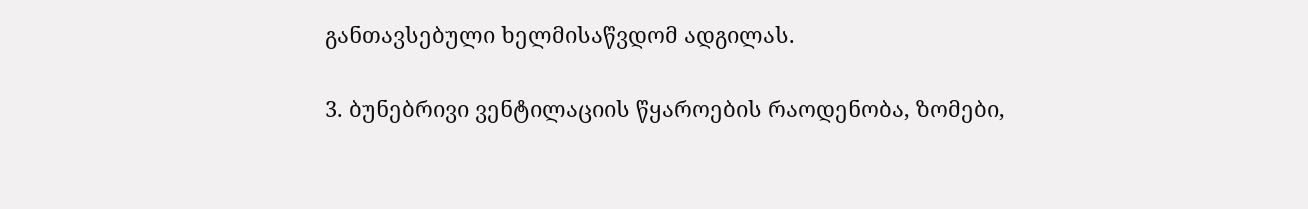განთავსებული ხელმისაწვდომ ადგილას.

3. ბუნებრივი ვენტილაციის წყაროების რაოდენობა, ზომები,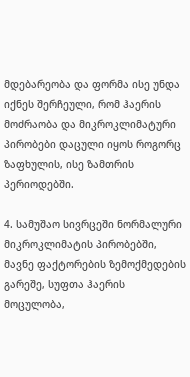მდებარეობა და ფორმა ისე უნდა იქნეს შერჩეული, რომ ჰაერის მოძრაობა და მიკროკლიმატური პირობები დაცული იყოს როგორც ზაფხულის, ისე ზამთრის პერიოდებში.

4. სამუშაო სივრცეში ნორმალური მიკროკლიმატის პირობებში, მავნე ფაქტორების ზემოქმედების გარეშე, სუფთა ჰაერის მოცულობა,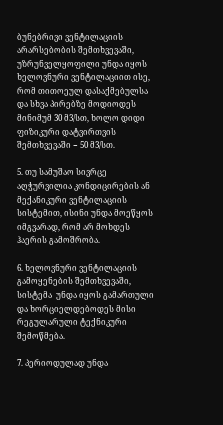ბუნებრივი ვენტილაციის არარსებობის შემთხვევაში, უზრუნველყოფილი უნდა იყოს ხელოვნური ვენტილაციით ისე, რომ თითოეულ დასაქმებულსა და სხვა პირებზე მოდიოდეს მინიმუმ 30 მ3/სთ, ხოლო დიდი ფიზიკური დატვირთვის შემთხვევაში − 50 მ3/სთ.

5. თუ სამუშაო სივრცე აღჭურვილია კონდიცირების ან მექანიკური ვენტილაციის სისტემით, ისინი უნდა მოეწყოს იმგვარად, რომ არ მოხდეს ჰაერის გამოშრობა.

6. ხელოვნური ვენტილაციის გამოყენების შემთხვევაში, სისტემა  უნდა იყოს გამართული და ხორციელდებოდეს მისი რეგულარული ტექნიკური შემოწმება.

7. პერიოდულად უნდა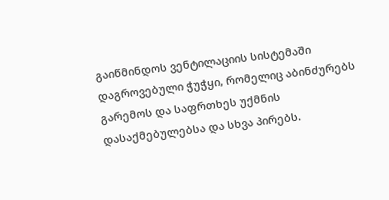გაიწმინდოს ვენტილაციის სისტემაში დაგროვებული ჭუჭყი, რომელიც აბინძურებს გარემოს და საფრთხეს უქმნის დასაქმებულებსა და სხვა პირებს.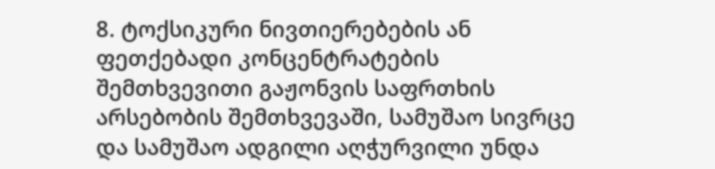8. ტოქსიკური ნივთიერებების ან ფეთქებადი კონცენტრატების შემთხვევითი გაჟონვის საფრთხის არსებობის შემთხვევაში, სამუშაო სივრცე და სამუშაო ადგილი აღჭურვილი უნდა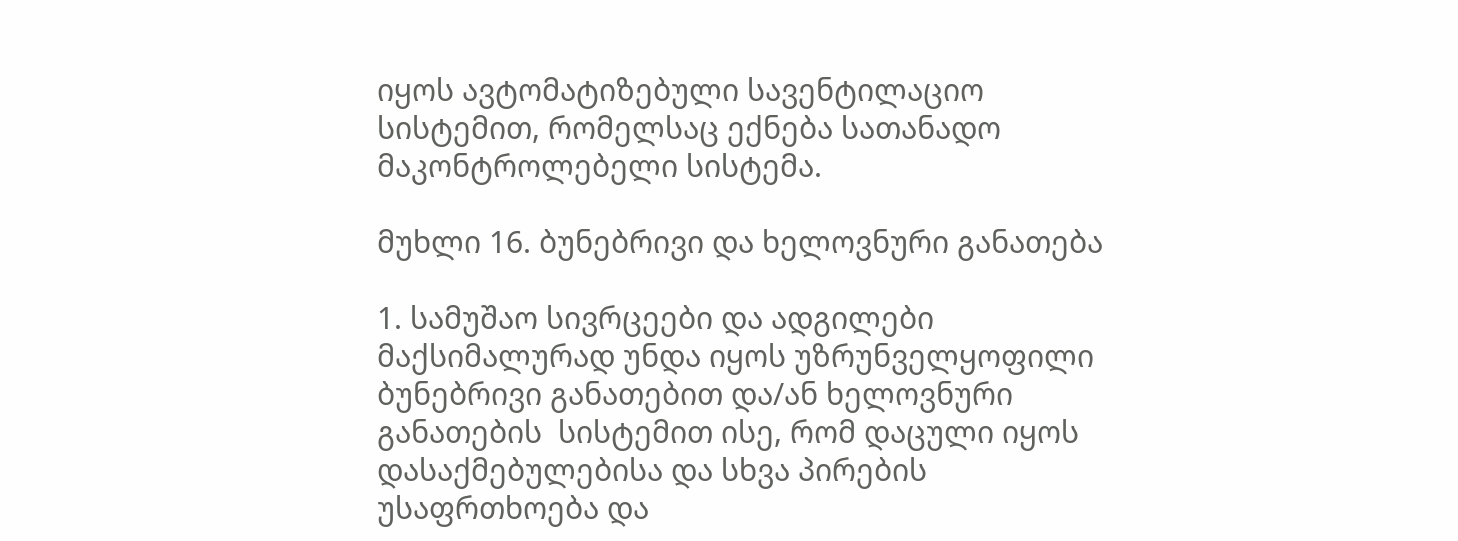იყოს ავტომატიზებული სავენტილაციო სისტემით, რომელსაც ექნება სათანადო მაკონტროლებელი სისტემა.

მუხლი 16. ბუნებრივი და ხელოვნური განათება

1. სამუშაო სივრცეები და ადგილები მაქსიმალურად უნდა იყოს უზრუნველყოფილი ბუნებრივი განათებით და/ან ხელოვნური განათების  სისტემით ისე, რომ დაცული იყოს დასაქმებულებისა და სხვა პირების უსაფრთხოება და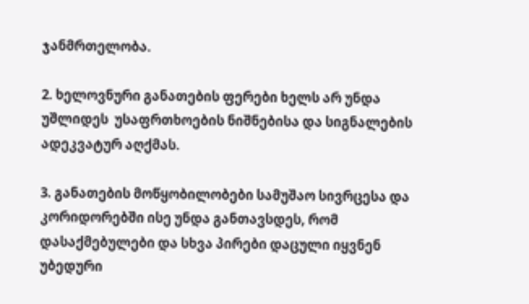ჯანმრთელობა.

2. ხელოვნური განათების ფერები ხელს არ უნდა უშლიდეს  უსაფრთხოების ნიშნებისა და სიგნალების ადეკვატურ აღქმას.

3. განათების მოწყობილობები სამუშაო სივრცესა და კორიდორებში ისე უნდა განთავსდეს, რომ დასაქმებულები და სხვა პირები დაცული იყვნენ უბედური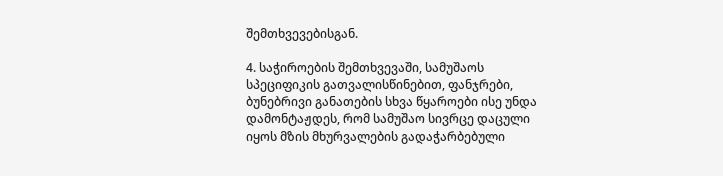შემთხვევებისგან.

4. საჭიროების შემთხვევაში, სამუშაოს სპეციფიკის გათვალისწინებით, ფანჯრები, ბუნებრივი განათების სხვა წყაროები ისე უნდა დამონტაჟდეს, რომ სამუშაო სივრცე დაცული იყოს მზის მხურვალების გადაჭარბებული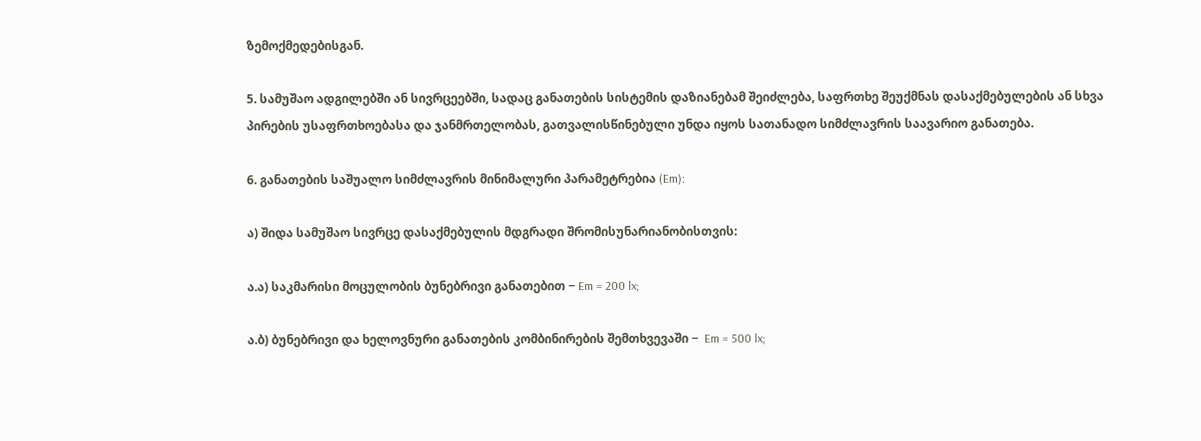ზემოქმედებისგან.

5. სამუშაო ადგილებში ან სივრცეებში, სადაც განათების სისტემის დაზიანებამ შეიძლება, საფრთხე შეუქმნას დასაქმებულების ან სხვა პირების უსაფრთხოებასა და ჯანმრთელობას, გათვალისწინებული უნდა იყოს სათანადო სიმძლავრის საავარიო განათება.

6. განათების საშუალო სიმძლავრის მინიმალური პარამეტრებია (Em):

ა) შიდა სამუშაო სივრცე დასაქმებულის მდგრადი შრომისუნარიანობისთვის:

ა.ა) საკმარისი მოცულობის ბუნებრივი განათებით − Em = 200 lx;

ა.ბ) ბუნებრივი და ხელოვნური განათების კომბინირების შემთხვევაში −  Em = 500 lx;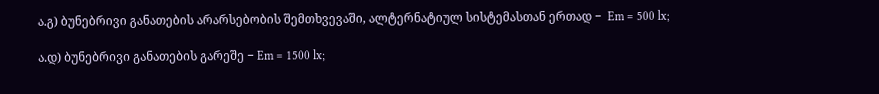ა.გ) ბუნებრივი განათების არარსებობის შემთხვევაში, ალტერნატიულ სისტემასთან ერთად −  Em = 500 lx;

ა.დ) ბუნებრივი განათების გარეშე − Em = 1500 lx;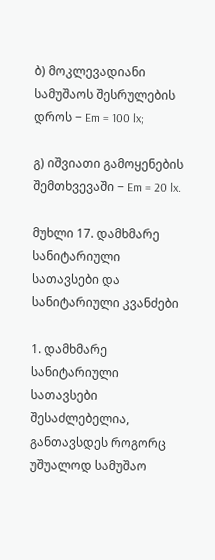ბ) მოკლევადიანი სამუშაოს შესრულების დროს − Em = 100 lx;

გ) იშვიათი გამოყენების შემთხვევაში − Em = 20 lx.

მუხლი 17. დამხმარე სანიტარიული სათავსები და სანიტარიული კვანძები

1. დამხმარე სანიტარიული სათავსები შესაძლებელია, განთავსდეს როგორც უშუალოდ სამუშაო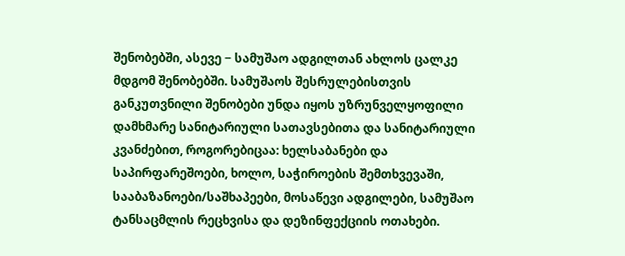შენობებში, ასევე − სამუშაო ადგილთან ახლოს ცალკე მდგომ შენობებში. სამუშაოს შესრულებისთვის განკუთვნილი შენობები უნდა იყოს უზრუნველყოფილი დამხმარე სანიტარიული სათავსებითა და სანიტარიული კვანძებით, როგორებიცაა: ხელსაბანები და საპირფარეშოები, ხოლო, საჭიროების შემთხვევაში,  სააბაზანოები/საშხაპეები, მოსაწევი ადგილები, სამუშაო ტანსაცმლის რეცხვისა და დეზინფექციის ოთახები.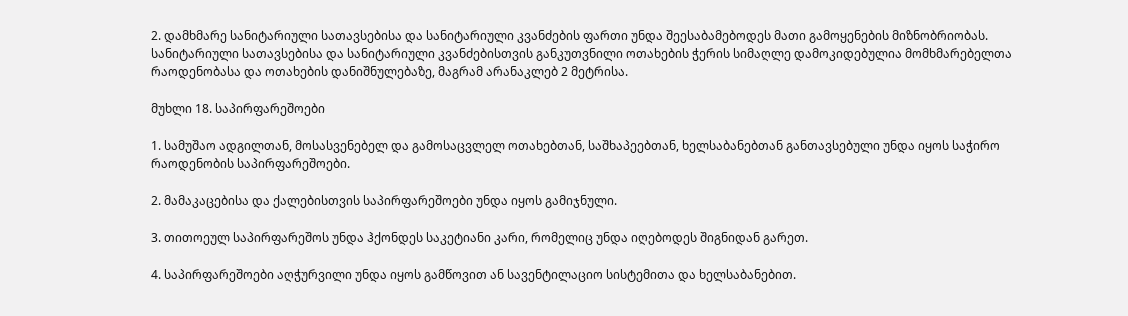2. დამხმარე სანიტარიული სათავსებისა და სანიტარიული კვანძების ფართი უნდა შეესაბამებოდეს მათი გამოყენების მიზნობრიობას. სანიტარიული სათავსებისა და სანიტარიული კვანძებისთვის განკუთვნილი ოთახების ჭერის სიმაღლე დამოკიდებულია მომხმარებელთა რაოდენობასა და ოთახების დანიშნულებაზე, მაგრამ არანაკლებ 2 მეტრისა.

მუხლი 18. საპირფარეშოები

1. სამუშაო ადგილთან, მოსასვენებელ და გამოსაცვლელ ოთახებთან, საშხაპეებთან, ხელსაბანებთან განთავსებული უნდა იყოს საჭირო რაოდენობის საპირფარეშოები.

2. მამაკაცებისა და ქალებისთვის საპირფარეშოები უნდა იყოს გამიჯნული.

3. თითოეულ საპირფარეშოს უნდა ჰქონდეს საკეტიანი კარი, რომელიც უნდა იღებოდეს შიგნიდან გარეთ.

4. საპირფარეშოები აღჭურვილი უნდა იყოს გამწოვით ან სავენტილაციო სისტემითა და ხელსაბანებით.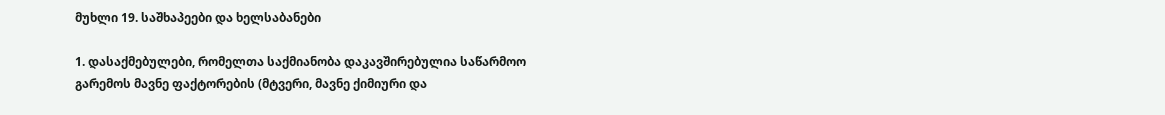მუხლი 19. საშხაპეები და ხელსაბანები

1. დასაქმებულები, რომელთა საქმიანობა დაკავშირებულია საწარმოო გარემოს მავნე ფაქტორების (მტვერი, მავნე ქიმიური და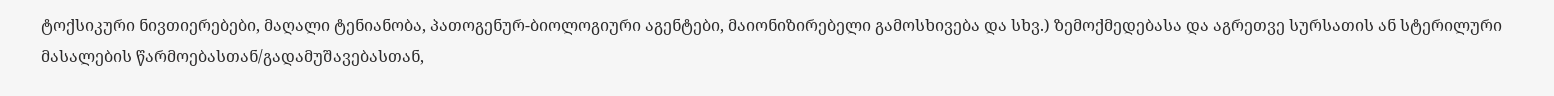ტოქსიკური ნივთიერებები, მაღალი ტენიანობა, პათოგენურ-ბიოლოგიური აგენტები, მაიონიზირებელი გამოსხივება და სხვ.) ზემოქმედებასა და აგრეთვე სურსათის ან სტერილური მასალების წარმოებასთან/გადამუშავებასთან,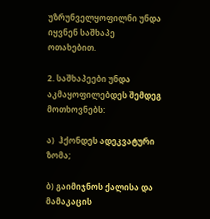უზრუნველყოფილნი უნდა იყვნენ საშხაპე ოთახებით.

2. საშხაპეები უნდა აკმაყოფილებდეს შემდეგ მოთხოვნებს:

ა)  ჰქონდეს ადეკვატური ზომა;

ბ) გაიმიჯნოს ქალისა და მამაკაცის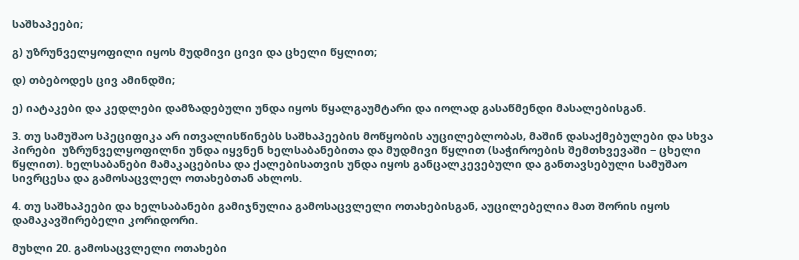საშხაპეები;

გ) უზრუნველყოფილი იყოს მუდმივი ცივი და ცხელი წყლით;

დ) თბებოდეს ცივ ამინდში;

ე) იატაკები და კედლები დამზადებული უნდა იყოს წყალგაუმტარი და იოლად გასაწმენდი მასალებისგან.

3. თუ სამუშაო სპეციფიკა არ ითვალისწინებს საშხაპეების მოწყობის აუცილებლობას, მაშინ დასაქმებულები და სხვა პირები  უზრუნველყოფილნი უნდა იყვნენ ხელსაბანებითა და მუდმივი წყლით (საჭიროების შემთხვევაში − ცხელი წყლით). ხელსაბანები მამაკაცებისა და ქალებისათვის უნდა იყოს განცალკევებული და განთავსებული სამუშაო სივრცესა და გამოსაცვლელ ოთახებთან ახლოს.

4. თუ საშხაპეები და ხელსაბანები გამიჯნულია გამოსაცვლელი ოთახებისგან, აუცილებელია მათ შორის იყოს დამაკავშირებელი კორიდორი.

მუხლი 20. გამოსაცვლელი ოთახები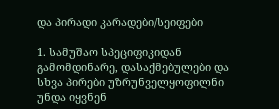და პირადი კარადები/სეიფები

1. სამუშაო სპეციფიკიდან გამომდინარე, დასაქმებულები და სხვა პირები უზრუნველყოფილნი უნდა იყვნენ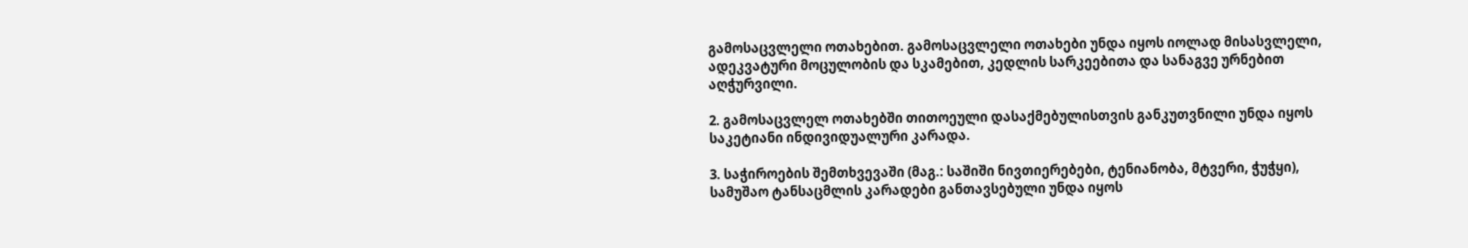გამოსაცვლელი ოთახებით. გამოსაცვლელი ოთახები უნდა იყოს იოლად მისასვლელი, ადეკვატური მოცულობის და სკამებით, კედლის სარკეებითა და სანაგვე ურნებით აღჭურვილი.

2. გამოსაცვლელ ოთახებში თითოეული დასაქმებულისთვის განკუთვნილი უნდა იყოს საკეტიანი ინდივიდუალური კარადა.

3. საჭიროების შემთხვევაში (მაგ.: საშიში ნივთიერებები, ტენიანობა, მტვერი, ჭუჭყი), სამუშაო ტანსაცმლის კარადები განთავსებული უნდა იყოს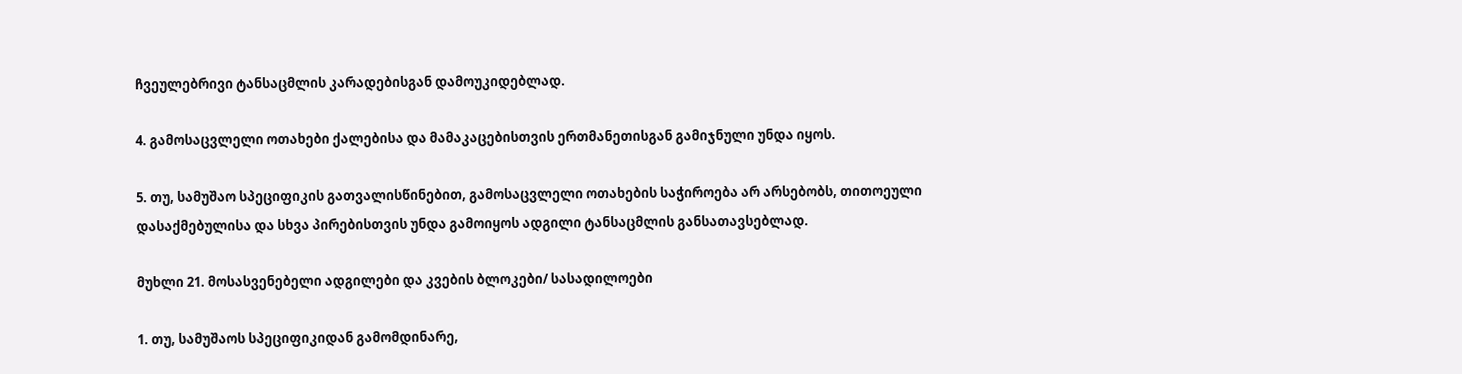ჩვეულებრივი ტანსაცმლის კარადებისგან დამოუკიდებლად.

4. გამოსაცვლელი ოთახები ქალებისა და მამაკაცებისთვის ერთმანეთისგან გამიჯნული უნდა იყოს.

5. თუ, სამუშაო სპეციფიკის გათვალისწინებით, გამოსაცვლელი ოთახების საჭიროება არ არსებობს, თითოეული დასაქმებულისა და სხვა პირებისთვის უნდა გამოიყოს ადგილი ტანსაცმლის განსათავსებლად.

მუხლი 21. მოსასვენებელი ადგილები და კვების ბლოკები/ სასადილოები

1. თუ, სამუშაოს სპეციფიკიდან გამომდინარე,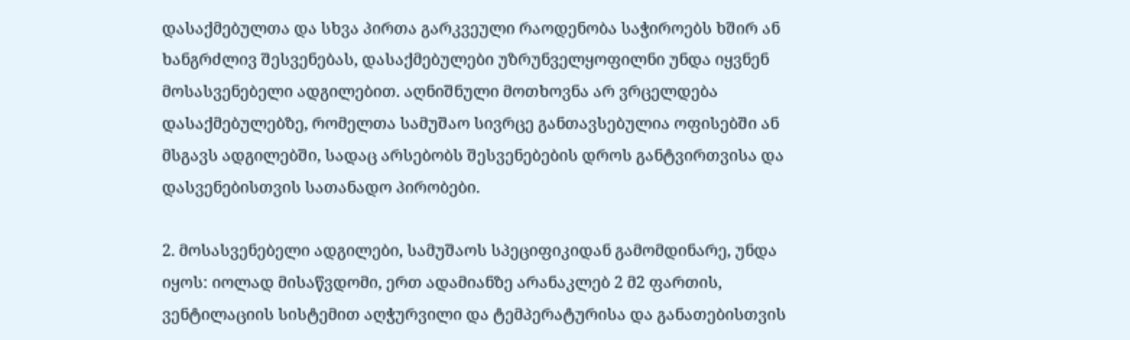დასაქმებულთა და სხვა პირთა გარკვეული რაოდენობა საჭიროებს ხშირ ან ხანგრძლივ შესვენებას, დასაქმებულები უზრუნველყოფილნი უნდა იყვნენ მოსასვენებელი ადგილებით. აღნიშნული მოთხოვნა არ ვრცელდება დასაქმებულებზე, რომელთა სამუშაო სივრცე განთავსებულია ოფისებში ან მსგავს ადგილებში, სადაც არსებობს შესვენებების დროს განტვირთვისა და დასვენებისთვის სათანადო პირობები.

2. მოსასვენებელი ადგილები, სამუშაოს სპეციფიკიდან გამომდინარე, უნდა იყოს: იოლად მისაწვდომი, ერთ ადამიანზე არანაკლებ 2 მ2 ფართის, ვენტილაციის სისტემით აღჭურვილი და ტემპერატურისა და განათებისთვის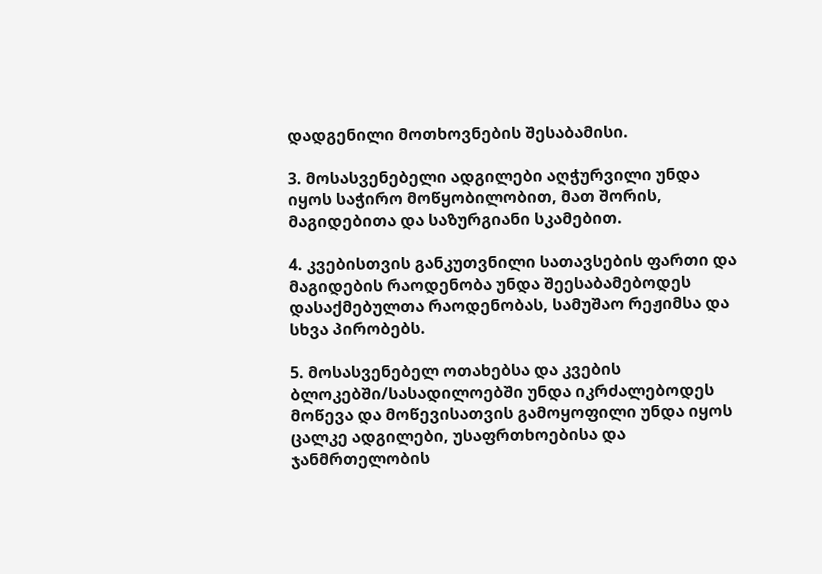დადგენილი მოთხოვნების შესაბამისი.

3. მოსასვენებელი ადგილები აღჭურვილი უნდა იყოს საჭირო მოწყობილობით, მათ შორის, მაგიდებითა და საზურგიანი სკამებით.

4. კვებისთვის განკუთვნილი სათავსების ფართი და მაგიდების რაოდენობა უნდა შეესაბამებოდეს დასაქმებულთა რაოდენობას, სამუშაო რეჟიმსა და სხვა პირობებს.

5. მოსასვენებელ ოთახებსა და კვების ბლოკებში/სასადილოებში უნდა იკრძალებოდეს მოწევა და მოწევისათვის გამოყოფილი უნდა იყოს ცალკე ადგილები, უსაფრთხოებისა და ჯანმრთელობის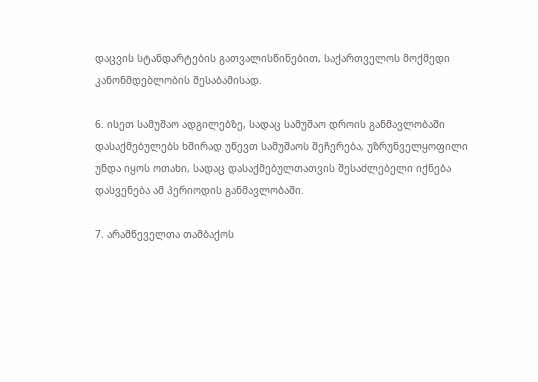დაცვის სტანდარტების გათვალისწინებით, საქართველოს მოქმედი კანონმდებლობის შესაბამისად.

6. ისეთ სამუშაო ადგილებზე, სადაც სამუშაო დროის განმავლობაში დასაქმებულებს ხშირად უწევთ სამუშაოს შეჩერება, უზრუნველყოფილი უნდა იყოს ოთახი, სადაც დასაქმებულთათვის შესაძლებელი იქნება დასვენება ამ პერიოდის განმავლობაში.

7. არამწეველთა თამბაქოს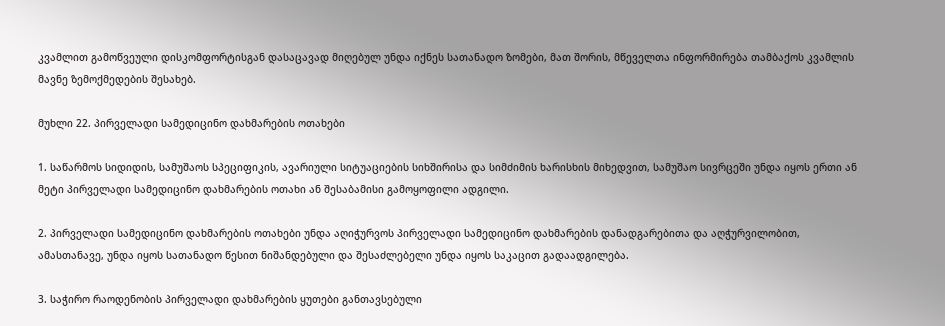კვამლით გამოწვეული დისკომფორტისგან დასაცავად მიღებულ უნდა იქნეს სათანადო ზომები, მათ შორის, მწეველთა ინფორმირება თამბაქოს კვამლის მავნე ზემოქმედების შესახებ.

მუხლი 22. პირველადი სამედიცინო დახმარების ოთახები

1. საწარმოს სიდიდის, სამუშაოს სპეციფიკის, ავარიული სიტუაციების სიხშირისა და სიმძიმის ხარისხის მიხედვით, სამუშაო სივრცეში უნდა იყოს ერთი ან მეტი პირველადი სამედიცინო დახმარების ოთახი ან შესაბამისი გამოყოფილი ადგილი.

2. პირველადი სამედიცინო დახმარების ოთახები უნდა აღიჭურვოს პირველადი სამედიცინო დახმარების დანადგარებითა და აღჭურვილობით, ამასთანავე, უნდა იყოს სათანადო წესით ნიშანდებული და შესაძლებელი უნდა იყოს საკაცით გადაადგილება.

3. საჭირო რაოდენობის პირველადი დახმარების ყუთები განთავსებული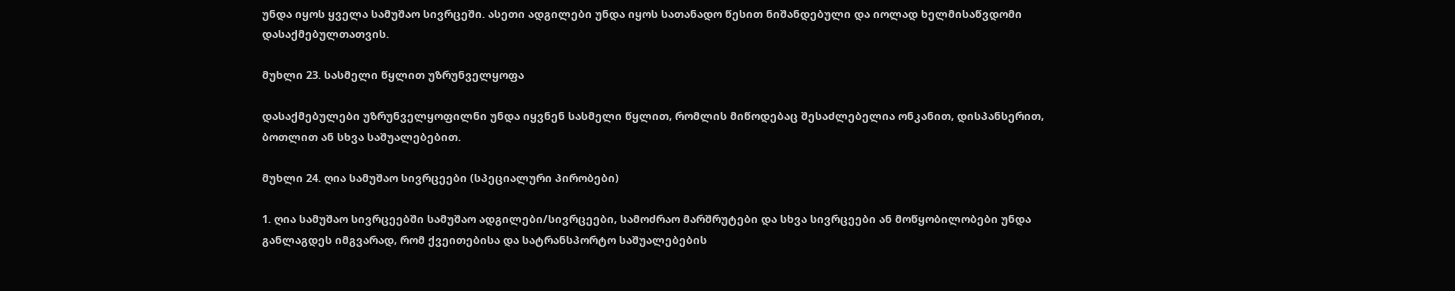უნდა იყოს ყველა სამუშაო სივრცეში. ასეთი ადგილები უნდა იყოს სათანადო წესით ნიშანდებული და იოლად ხელმისაწვდომი დასაქმებულთათვის.

მუხლი 23. სასმელი წყლით უზრუნველყოფა

დასაქმებულები უზრუნველყოფილნი უნდა იყვნენ სასმელი წყლით, რომლის მიწოდებაც შესაძლებელია ონკანით, დისპანსერით, ბოთლით ან სხვა საშუალებებით.

მუხლი 24. ღია სამუშაო სივრცეები (სპეციალური პირობები)

1. ღია სამუშაო სივრცეებში სამუშაო ადგილები/სივრცეები, სამოძრაო მარშრუტები და სხვა სივრცეები ან მოწყობილობები უნდა განლაგდეს იმგვარად, რომ ქვეითებისა და სატრანსპორტო საშუალებების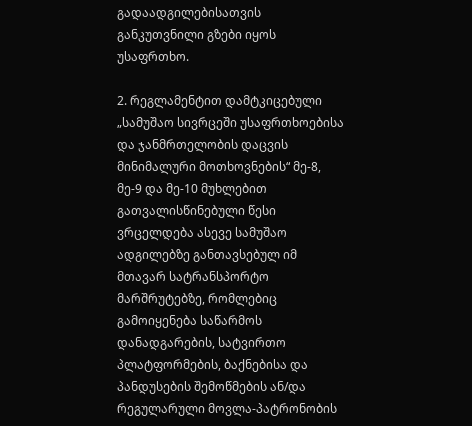გადაადგილებისათვის განკუთვნილი გზები იყოს უსაფრთხო.

2. რეგლამენტით დამტკიცებული „სამუშაო სივრცეში უსაფრთხოებისა და ჯანმრთელობის დაცვის მინიმალური მოთხოვნების“ მე-8, მე-9 და მე-10 მუხლებით გათვალისწინებული წესი ვრცელდება ასევე სამუშაო ადგილებზე განთავსებულ იმ მთავარ სატრანსპორტო მარშრუტებზე, რომლებიც გამოიყენება საწარმოს დანადგარების, სატვირთო პლატფორმების, ბაქნებისა და პანდუსების შემოწმების ან/და რეგულარული მოვლა-პატრონობის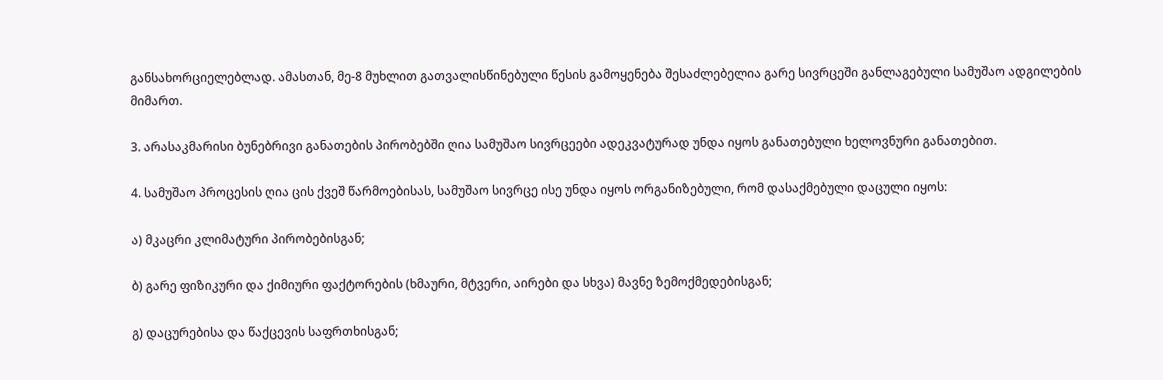განსახორციელებლად. ამასთან, მე-8 მუხლით გათვალისწინებული წესის გამოყენება შესაძლებელია გარე სივრცეში განლაგებული სამუშაო ადგილების მიმართ.

3. არასაკმარისი ბუნებრივი განათების პირობებში ღია სამუშაო სივრცეები ადეკვატურად უნდა იყოს განათებული ხელოვნური განათებით.

4. სამუშაო პროცესის ღია ცის ქვეშ წარმოებისას, სამუშაო სივრცე ისე უნდა იყოს ორგანიზებული, რომ დასაქმებული დაცული იყოს:

ა) მკაცრი კლიმატური პირობებისგან;

ბ) გარე ფიზიკური და ქიმიური ფაქტორების (ხმაური, მტვერი, აირები და სხვა) მავნე ზემოქმედებისგან;

გ) დაცურებისა და წაქცევის საფრთხისგან;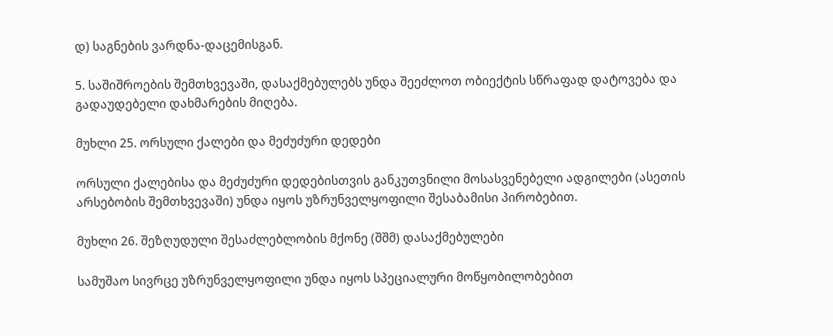დ) საგნების ვარდნა-დაცემისგან.

5. საშიშროების შემთხვევაში, დასაქმებულებს უნდა შეეძლოთ ობიექტის სწრაფად დატოვება და გადაუდებელი დახმარების მიღება.

მუხლი 25. ორსული ქალები და მეძუძური დედები

ორსული ქალებისა და მეძუძური დედებისთვის განკუთვნილი მოსასვენებელი ადგილები (ასეთის არსებობის შემთხვევაში) უნდა იყოს უზრუნველყოფილი შესაბამისი პირობებით.

მუხლი 26. შეზღუდული შესაძლებლობის მქონე (შშმ) დასაქმებულები

სამუშაო სივრცე უზრუნველყოფილი უნდა იყოს სპეციალური მოწყობილობებით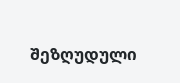შეზღუდული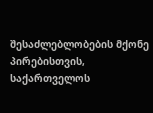შესაძლებლობების მქონე პირებისთვის, საქართველოს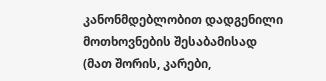კანონმდებლობით დადგენილი მოთხოვნების შესაბამისად (მათ შორის, კარები,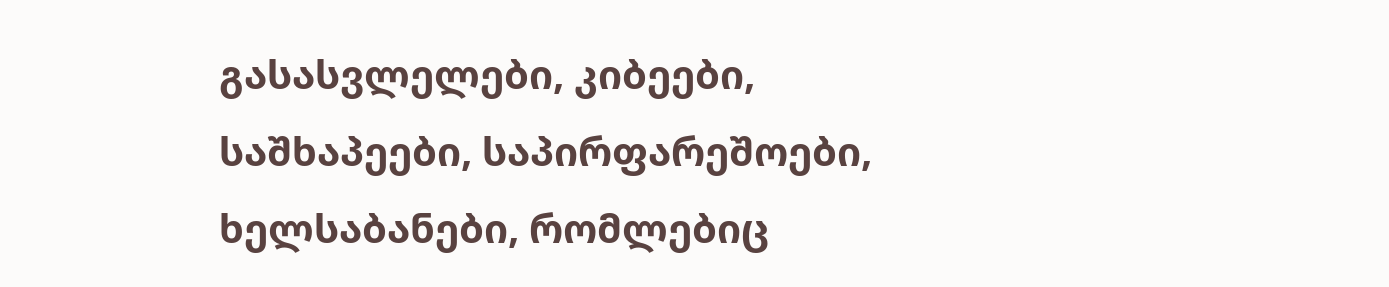გასასვლელები, კიბეები, საშხაპეები, საპირფარეშოები, ხელსაბანები, რომლებიც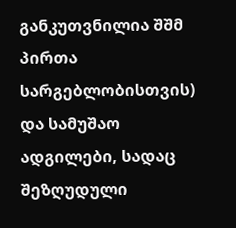განკუთვნილია შშმ პირთა სარგებლობისთვის) და სამუშაო ადგილები, სადაც შეზღუდული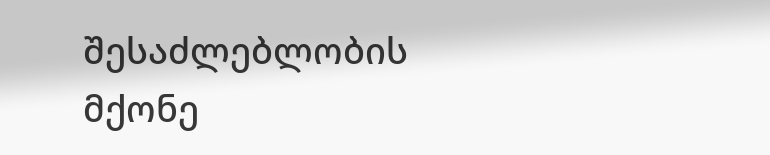შესაძლებლობის მქონე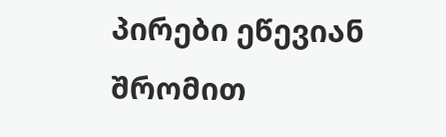პირები ეწევიან შრომით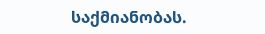საქმიანობას.